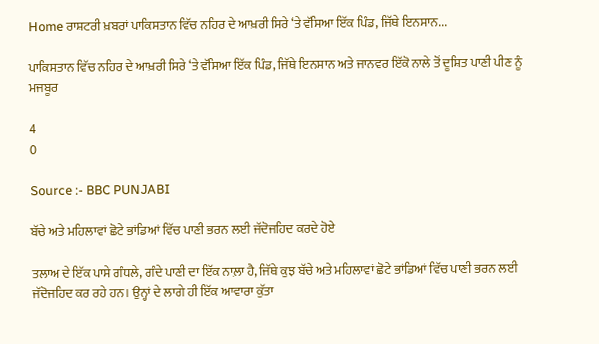Home ਰਾਸ਼ਟਰੀ ਖ਼ਬਰਾਂ ਪਾਕਿਸਤਾਨ ਵਿੱਚ ਨਹਿਰ ਦੇ ਆਖ਼ਰੀ ਸਿਰੇ ‘ਤੇ ਵੱਸਿਆ ਇੱਕ ਪਿੰਡ, ਜਿੱਥੇ ਇਨਸਾਨ...

ਪਾਕਿਸਤਾਨ ਵਿੱਚ ਨਹਿਰ ਦੇ ਆਖ਼ਰੀ ਸਿਰੇ ‘ਤੇ ਵੱਸਿਆ ਇੱਕ ਪਿੰਡ, ਜਿੱਥੇ ਇਨਸਾਨ ਅਤੇ ਜਾਨਵਰ ਇੱਕੋ ਨਾਲੇ ਤੋਂ ਦੂਸ਼ਿਤ ਪਾਣੀ ਪੀਣ ਨੂੰ ਮਜਬੂਰ

4
0

Source :- BBC PUNJABI

ਬੱਚੇ ਅਤੇ ਮਹਿਲਾਵਾਂ ਛੋਟੇ ਭਾਂਡਿਆਂ ਵਿੱਚ ਪਾਣੀ ਭਰਨ ਲਈ ਜੱਦੋਜਹਿਦ ਕਰਦੇ ਹੋਏ

ਤਲਾਅ ਦੇ ਇੱਕ ਪਾਸੇ ਗੰਧਲੇ, ਗੰਦੇ ਪਾਣੀ ਦਾ ਇੱਕ ਨਾਲ਼ਾ ਹੈ, ਜਿੱਥੇ ਕੁਝ ਬੱਚੇ ਅਤੇ ਮਹਿਲਾਵਾਂ ਛੋਟੇ ਭਾਂਡਿਆਂ ਵਿੱਚ ਪਾਣੀ ਭਰਨ ਲਈ ਜੱਦੋਜਹਿਦ ਕਰ ਰਹੇ ਹਨ। ਉਨ੍ਹਾਂ ਦੇ ਲਾਗੇ ਹੀ ਇੱਕ ਆਵਾਰਾ ਕੁੱਤਾ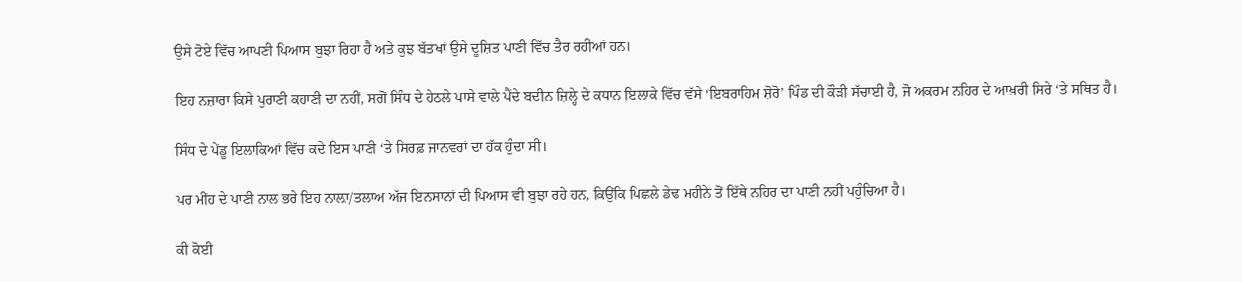ਉਸੇ ਟੋਏ ਵਿੱਚ ਆਪਣੀ ਪਿਆਸ ਬੁਝਾ ਰਿਹਾ ਹੈ ਅਤੇ ਕੁਝ ਬੱਤਖਾਂ ਉਸੇ ਦੂਸ਼ਿਤ ਪਾਣੀ ਵਿੱਚ ਤੈਰ ਰਹੀਆਂ ਹਨ।

ਇਹ ਨਜ਼ਾਰਾ ਕਿਸੇ ਪੁਰਾਣੀ ਕਹਾਣੀ ਦਾ ਨਹੀਂ, ਸਗੋਂ ਸਿੰਧ ਦੇ ਹੇਠਲੇ ਪਾਸੇ ਵਾਲੇ ਪੈਂਦੇ ਬਦੀਨ ਜ਼ਿਲ੍ਹੇ ਦੇ ਕਧਾਨ ਇਲਾਕੇ ਵਿੱਚ ਵੱਸੇ ‘ਇਬਰਾਹਿਮ ਸ਼ੋਰੋ’ ਪਿੰਡ ਦੀ ਕੌੜੀ ਸੱਚਾਈ ਹੈ, ਜੋ ਅਕਰਮ ਨਹਿਰ ਦੇ ਆਖ਼ਰੀ ਸਿਰੇ ‘ਤੇ ਸਥਿਤ ਹੈ।

ਸਿੰਧ ਦੇ ਪੇਂਡੂ ਇਲਾਕਿਆਂ ਵਿੱਚ ਕਦੇ ਇਸ ਪਾਣੀ ‘ਤੇ ਸਿਰਫ਼ ਜਾਨਵਰਾਂ ਦਾ ਹੱਕ ਹੁੰਦਾ ਸੀ।

ਪਰ ਮੀਂਹ ਦੇ ਪਾਣੀ ਨਾਲ ਭਰੇ ਇਹ ਨਾਲ਼ਾ/ਤਲਾਅ ਅੱਜ ਇਨਸਾਨਾਂ ਦੀ ਪਿਆਸ ਵੀ ਬੁਝਾ ਰਹੇ ਹਨ, ਕਿਉਂਕਿ ਪਿਛਲੇ ਡੇਢ ਮਹੀਨੇ ਤੋਂ ਇੱਥੇ ਨਹਿਰ ਦਾ ਪਾਣੀ ਨਹੀਂ ਪਹੁੰਚਿਆ ਹੈ।

ਕੀ ਕੋਈ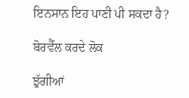ਇਨਸਾਨ ਇਹ ਪਾਣੀ ਪੀ ਸਕਦਾ ਹੈ?

ਬੋਰਵੈੱਲ ਕਰਦੇ ਲੋਕ

ਝੁੱਗੀਆਂ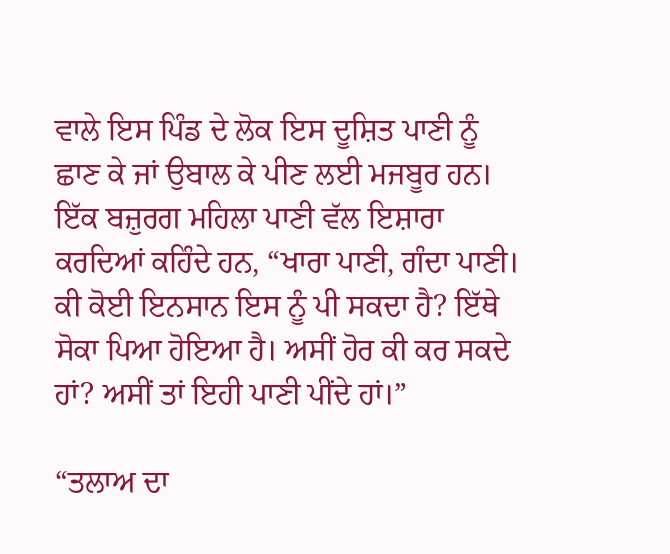ਵਾਲੇ ਇਸ ਪਿੰਡ ਦੇ ਲੋਕ ਇਸ ਦੂਸ਼ਿਤ ਪਾਣੀ ਨੂੰ ਛਾਣ ਕੇ ਜਾਂ ਉਬਾਲ ਕੇ ਪੀਣ ਲਈ ਮਜਬੂਰ ਹਨ। ਇੱਕ ਬਜ਼ੁਰਗ ਮਹਿਲਾ ਪਾਣੀ ਵੱਲ ਇਸ਼ਾਰਾ ਕਰਦਿਆਂ ਕਹਿੰਦੇ ਹਨ, “ਖਾਰਾ ਪਾਣੀ, ਗੰਦਾ ਪਾਣੀ। ਕੀ ਕੋਈ ਇਨਸਾਨ ਇਸ ਨੂੰ ਪੀ ਸਕਦਾ ਹੈ? ਇੱਥੇ ਸੋਕਾ ਪਿਆ ਹੋਇਆ ਹੈ। ਅਸੀਂ ਹੋਰ ਕੀ ਕਰ ਸਕਦੇ ਹਾਂ? ਅਸੀਂ ਤਾਂ ਇਹੀ ਪਾਣੀ ਪੀਂਦੇ ਹਾਂ।”

“ਤਲਾਅ ਦਾ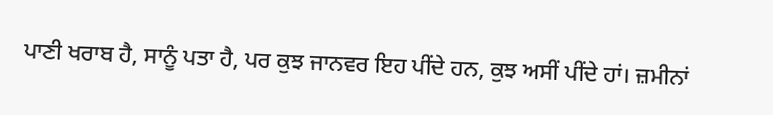ਪਾਣੀ ਖਰਾਬ ਹੈ, ਸਾਨੂੰ ਪਤਾ ਹੈ, ਪਰ ਕੁਝ ਜਾਨਵਰ ਇਹ ਪੀਂਦੇ ਹਨ, ਕੁਝ ਅਸੀਂ ਪੀਂਦੇ ਹਾਂ। ਜ਼ਮੀਨਾਂ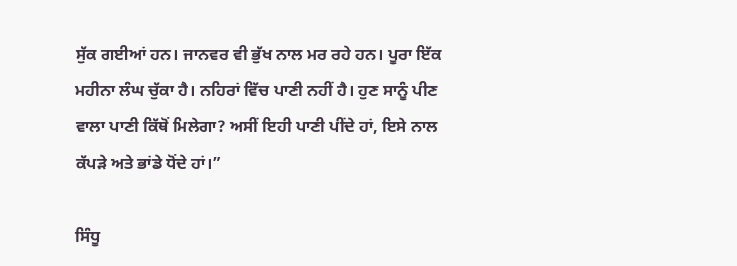ਸੁੱਕ ਗਈਆਂ ਹਨ। ਜਾਨਵਰ ਵੀ ਭੁੱਖ ਨਾਲ ਮਰ ਰਹੇ ਹਨ। ਪੂਰਾ ਇੱਕ ਮਹੀਨਾ ਲੰਘ ਚੁੱਕਾ ਹੈ। ਨਹਿਰਾਂ ਵਿੱਚ ਪਾਣੀ ਨਹੀਂ ਹੈ। ਹੁਣ ਸਾਨੂੰ ਪੀਣ ਵਾਲਾ ਪਾਣੀ ਕਿੱਥੋਂ ਮਿਲੇਗਾ? ਅਸੀਂ ਇਹੀ ਪਾਣੀ ਪੀਂਦੇ ਹਾਂ, ਇਸੇ ਨਾਲ ਕੱਪੜੇ ਅਤੇ ਭਾਂਡੇ ਧੋਂਦੇ ਹਾਂ।”

ਸਿੰਧੂ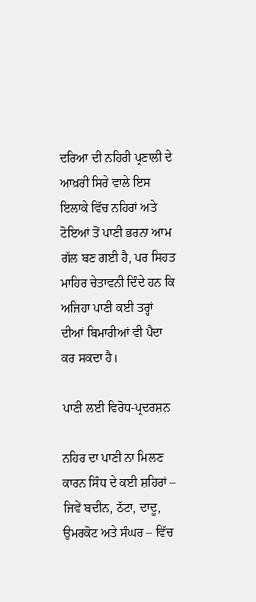ਦਰਿਆ ਦੀ ਨਹਿਰੀ ਪ੍ਰਣਾਲੀ ਦੇ ਆਖ਼ਰੀ ਸਿਰੇ ਵਾਲੇ ਇਸ ਇਲਾਕੇ ਵਿੱਚ ਨਹਿਰਾਂ ਅਤੇ ਟੋਇਆਂ ਤੋਂ ਪਾਣੀ ਭਰਨਾ ਆਮ ਗੱਲ ਬਣ ਗਈ ਹੈ, ਪਰ ਸਿਹਤ ਮਾਹਿਰ ਚੇਤਾਵਨੀ ਦਿੰਦੇ ਹਨ ਕਿ ਅਜਿਹਾ ਪਾਣੀ ਕਈ ਤਰ੍ਹਾਂ ਦੀਆਂ ਬਿਮਾਰੀਆਂ ਵੀ ਪੈਦਾ ਕਰ ਸਕਦਾ ਹੈ।

ਪਾਣੀ ਲਈ ਵਿਰੋਧ-ਪ੍ਰਦਰਸ਼ਨ

ਨਹਿਰ ਦਾ ਪਾਣੀ ਨਾ ਮਿਲਣ ਕਾਰਨ ਸਿੰਧ ਦੇ ਕਈ ਸ਼ਹਿਰਾਂ – ਜਿਵੇਂ ਬਦੀਨ, ਠੱਟਾ, ਦਾਦੂ, ਉਮਰਕੋਟ ਅਤੇ ਸੰਘਰ – ਵਿੱਚ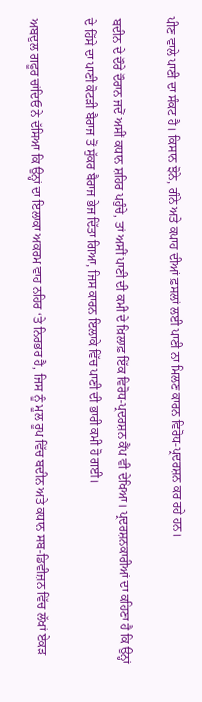ਪੀਣ ਵਾਲੇ ਪਾਣੀ ਦਾ ਸੰਕਟ ਹੈ। ਕਿਸਾਨ ਝੋਨੇ, ਗੰਨੇ ਅਤੇ ਕਪਾਹ ਦੀਆਂ ਫ਼ਸਲਾਂ ਲਈ ਪਾਣੀ ਨਾ ਮਿਲਣ ਕਾਰਨ ਵਿਰੋਧ-ਪ੍ਰਦਰਸ਼ਨ ਕਰ ਰਹੇ ਹਨ।

ਬਦੀਨ ਦੇ ਦੌਰੇ ਦੌਰਾਨ ਜਦੋਂ ਅਸੀਂ ਕਧਾਨ ਸ਼ਹਿਰ ਪਹੁੰਚੇ, ਤਾਂ ਅਸੀਂ ਪਾਣੀ ਦੀ ਕਮੀ ਦੇ ਖ਼ਿਲਾਫ਼ ਇੱਕ ਵਿਰੋਧ-ਪ੍ਰਦਰਸ਼ਨ ਕੈਂਪ ਵੀ ਦੇਖਿਆ। ਪ੍ਰਦਰਸ਼ਨਕਾਰੀਆਂ ਦਾ ਕਹਿਣਾ ਹੈ ਕਿ ਉਨ੍ਹਾਂ ਦੇ ਹਿੱਸੇ ਦਾ ਪਾਣੀ ਕੋਟੜੀ ਬੈਰਾਜ ਤੋਂ ਸੁੱਕਰ ਬੈਰਾਜ ਭੇਜ ਦਿੱਤਾ ਗਿਆ, ਜਿਸ ਕਾਰਨ ਇਲਾਕੇ ਵਿੱਚ ਪਾਣੀ ਦੀ ਭਾਰੀ ਕਮੀ ਹੋ ਗਈ।

ਅਬਦੁਲ ਗਫੂਰ ਚਾਂਦਿਓ ਨੇ ਦੱਸਿਆ ਕਿ ਉਨ੍ਹਾਂ ਦਾ ਇਲਾਕਾ ਅਕਰਮ ਵਾਹ ਨਹਿਰ ‘ਤੇ ਨਿਰਭਰ ਹੈ, ਜਿਸ ਨੂੰ ਮੂਲ ਰੂਪ ਵਿੱਚ ਬਦੀਨ ਅਤੇ ਕਧਾਨ ਸਬ-ਡਿਵੀਜ਼ਨ ਵਿੱਚ ਲੱਖਾਂ ਏਕੜ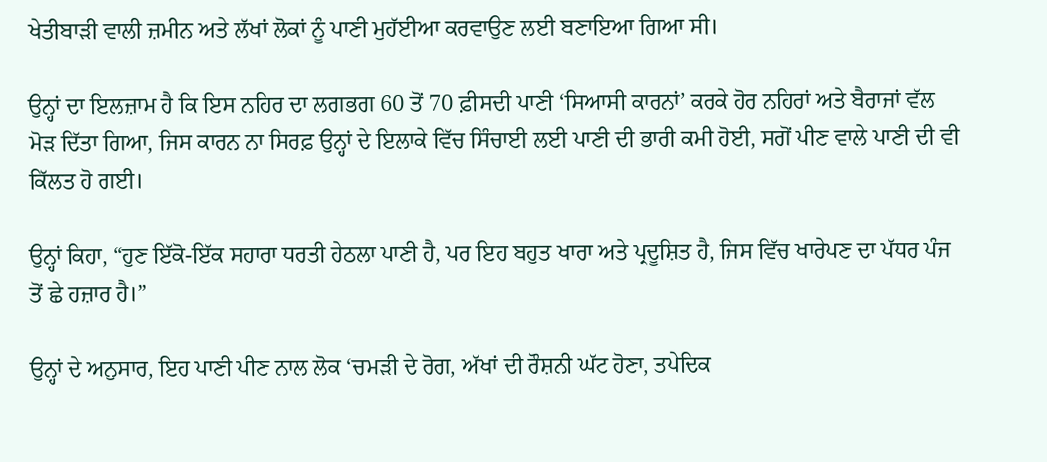ਖੇਤੀਬਾੜੀ ਵਾਲੀ ਜ਼ਮੀਨ ਅਤੇ ਲੱਖਾਂ ਲੋਕਾਂ ਨੂੰ ਪਾਣੀ ਮੁਹੱਈਆ ਕਰਵਾਉਣ ਲਈ ਬਣਾਇਆ ਗਿਆ ਸੀ।

ਉਨ੍ਹਾਂ ਦਾ ਇਲਜ਼ਾਮ ਹੈ ਕਿ ਇਸ ਨਹਿਰ ਦਾ ਲਗਭਗ 60 ਤੋਂ 70 ਫ਼ੀਸਦੀ ਪਾਣੀ ‘ਸਿਆਸੀ ਕਾਰਨਾਂ’ ਕਰਕੇ ਹੋਰ ਨਹਿਰਾਂ ਅਤੇ ਬੈਰਾਜਾਂ ਵੱਲ ਮੋੜ ਦਿੱਤਾ ਗਿਆ, ਜਿਸ ਕਾਰਨ ਨਾ ਸਿਰਫ਼ ਉਨ੍ਹਾਂ ਦੇ ਇਲਾਕੇ ਵਿੱਚ ਸਿੰਚਾਈ ਲਈ ਪਾਣੀ ਦੀ ਭਾਰੀ ਕਮੀ ਹੋਈ, ਸਗੋਂ ਪੀਣ ਵਾਲੇ ਪਾਣੀ ਦੀ ਵੀ ਕਿੱਲਤ ਹੋ ਗਈ।

ਉਨ੍ਹਾਂ ਕਿਹਾ, “ਹੁਣ ਇੱਕੋ-ਇੱਕ ਸਹਾਰਾ ਧਰਤੀ ਹੇਠਲਾ ਪਾਣੀ ਹੈ, ਪਰ ਇਹ ਬਹੁਤ ਖਾਰਾ ਅਤੇ ਪ੍ਰਦੂਸ਼ਿਤ ਹੈ, ਜਿਸ ਵਿੱਚ ਖਾਰੇਪਣ ਦਾ ਪੱਧਰ ਪੰਜ ਤੋਂ ਛੇ ਹਜ਼ਾਰ ਹੈ।”

ਉਨ੍ਹਾਂ ਦੇ ਅਨੁਸਾਰ, ਇਹ ਪਾਣੀ ਪੀਣ ਨਾਲ ਲੋਕ ‘ਚਮੜੀ ਦੇ ਰੋਗ, ਅੱਖਾਂ ਦੀ ਰੌਸ਼ਨੀ ਘੱਟ ਹੋਣਾ, ਤਪੇਦਿਕ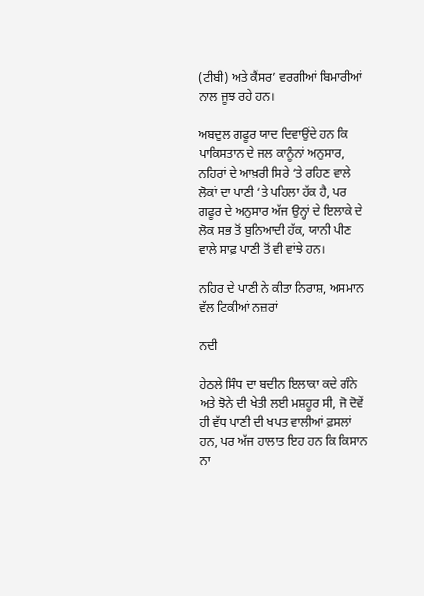(ਟੀਬੀ) ਅਤੇ ਕੈਂਸਰ’ ਵਰਗੀਆਂ ਬਿਮਾਰੀਆਂ ਨਾਲ ਜੂਝ ਰਹੇ ਹਨ।

ਅਬਦੁਲ ਗਫੂਰ ਯਾਦ ਦਿਵਾਉਂਦੇ ਹਨ ਕਿ ਪਾਕਿਸਤਾਨ ਦੇ ਜਲ ਕਾਨੂੰਨਾਂ ਅਨੁਸਾਰ, ਨਹਿਰਾਂ ਦੇ ਆਖ਼ਰੀ ਸਿਰੇ ‘ਤੇ ਰਹਿਣ ਵਾਲੇ ਲੋਕਾਂ ਦਾ ਪਾਣੀ ‘ਤੇ ਪਹਿਲਾ ਹੱਕ ਹੈ, ਪਰ ਗਫੂਰ ਦੇ ਅਨੁਸਾਰ ਅੱਜ ਉਨ੍ਹਾਂ ਦੇ ਇਲਾਕੇ ਦੇ ਲੋਕ ਸਭ ਤੋਂ ਬੁਨਿਆਦੀ ਹੱਕ, ਯਾਨੀ ਪੀਣ ਵਾਲੇ ਸਾਫ਼ ਪਾਣੀ ਤੋਂ ਵੀ ਵਾਂਝੇ ਹਨ।

ਨਹਿਰ ਦੇ ਪਾਣੀ ਨੇ ਕੀਤਾ ਨਿਰਾਸ਼, ਅਸਮਾਨ ਵੱਲ ਟਿਕੀਆਂ ਨਜ਼ਰਾਂ

ਨਦੀ

ਹੇਠਲੇ ਸਿੰਧ ਦਾ ਬਦੀਨ ਇਲਾਕਾ ਕਦੇ ਗੰਨੇ ਅਤੇ ਝੋਨੇ ਦੀ ਖੇਤੀ ਲਈ ਮਸ਼ਹੂਰ ਸੀ, ਜੋ ਦੋਵੇਂ ਹੀ ਵੱਧ ਪਾਣੀ ਦੀ ਖਪਤ ਵਾਲੀਆਂ ਫ਼ਸਲਾਂ ਹਨ, ਪਰ ਅੱਜ ਹਾਲਾਤ ਇਹ ਹਨ ਕਿ ਕਿਸਾਨ ਨਾ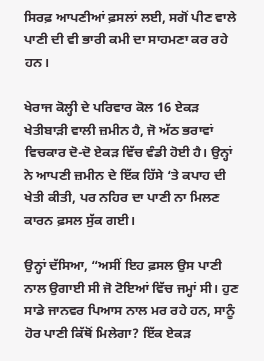ਸਿਰਫ਼ ਆਪਣੀਆਂ ਫ਼ਸਲਾਂ ਲਈ, ਸਗੋਂ ਪੀਣ ਵਾਲੇ ਪਾਣੀ ਦੀ ਵੀ ਭਾਰੀ ਕਮੀ ਦਾ ਸਾਹਮਣਾ ਕਰ ਰਹੇ ਹਨ।

ਖੇਰਾਜ ਕੋਲ੍ਹੀ ਦੇ ਪਰਿਵਾਰ ਕੋਲ 16 ਏਕੜ ਖੇਤੀਬਾੜੀ ਵਾਲੀ ਜ਼ਮੀਨ ਹੈ, ਜੋ ਅੱਠ ਭਰਾਵਾਂ ਵਿਚਕਾਰ ਦੋ-ਦੋ ਏਕੜ ਵਿੱਚ ਵੰਡੀ ਹੋਈ ਹੈ। ਉਨ੍ਹਾਂ ਨੇ ਆਪਣੀ ਜ਼ਮੀਨ ਦੇ ਇੱਕ ਹਿੱਸੇ ‘ਤੇ ਕਪਾਹ ਦੀ ਖੇਤੀ ਕੀਤੀ, ਪਰ ਨਹਿਰ ਦਾ ਪਾਣੀ ਨਾ ਮਿਲਣ ਕਾਰਨ ਫ਼ਸਲ ਸੁੱਕ ਗਈ।

ਉਨ੍ਹਾਂ ਦੱਸਿਆ, “ਅਸੀਂ ਇਹ ਫ਼ਸਲ ਉਸ ਪਾਣੀ ਨਾਲ ਉਗਾਈ ਸੀ ਜੋ ਟੋਇਆਂ ਵਿੱਚ ਜਮ੍ਹਾਂ ਸੀ। ਹੁਣ ਸਾਡੇ ਜਾਨਵਰ ਪਿਆਸ ਨਾਲ ਮਰ ਰਹੇ ਹਨ, ਸਾਨੂੰ ਹੋਰ ਪਾਣੀ ਕਿੱਥੋਂ ਮਿਲੇਗਾ? ਇੱਕ ਏਕੜ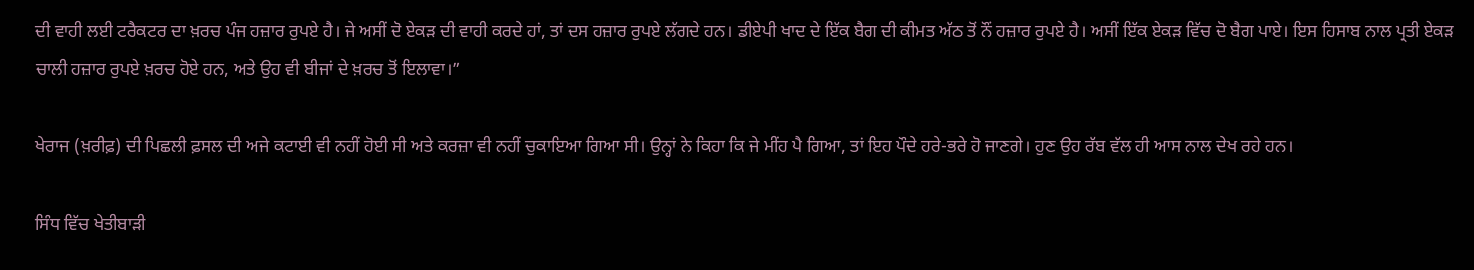ਦੀ ਵਾਹੀ ਲਈ ਟਰੈਕਟਰ ਦਾ ਖ਼ਰਚ ਪੰਜ ਹਜ਼ਾਰ ਰੁਪਏ ਹੈ। ਜੇ ਅਸੀਂ ਦੋ ਏਕੜ ਦੀ ਵਾਹੀ ਕਰਦੇ ਹਾਂ, ਤਾਂ ਦਸ ਹਜ਼ਾਰ ਰੁਪਏ ਲੱਗਦੇ ਹਨ। ਡੀਏਪੀ ਖਾਦ ਦੇ ਇੱਕ ਬੈਗ ਦੀ ਕੀਮਤ ਅੱਠ ਤੋਂ ਨੌਂ ਹਜ਼ਾਰ ਰੁਪਏ ਹੈ। ਅਸੀਂ ਇੱਕ ਏਕੜ ਵਿੱਚ ਦੋ ਬੈਗ ਪਾਏ। ਇਸ ਹਿਸਾਬ ਨਾਲ ਪ੍ਰਤੀ ਏਕੜ ਚਾਲੀ ਹਜ਼ਾਰ ਰੁਪਏ ਖ਼ਰਚ ਹੋਏ ਹਨ, ਅਤੇ ਉਹ ਵੀ ਬੀਜਾਂ ਦੇ ਖ਼ਰਚ ਤੋਂ ਇਲਾਵਾ।”

ਖੇਰਾਜ (ਖ਼ਰੀਫ਼) ਦੀ ਪਿਛਲੀ ਫ਼ਸਲ ਦੀ ਅਜੇ ਕਟਾਈ ਵੀ ਨਹੀਂ ਹੋਈ ਸੀ ਅਤੇ ਕਰਜ਼ਾ ਵੀ ਨਹੀਂ ਚੁਕਾਇਆ ਗਿਆ ਸੀ। ਉਨ੍ਹਾਂ ਨੇ ਕਿਹਾ ਕਿ ਜੇ ਮੀਂਹ ਪੈ ਗਿਆ, ਤਾਂ ਇਹ ਪੌਦੇ ਹਰੇ-ਭਰੇ ਹੋ ਜਾਣਗੇ। ਹੁਣ ਉਹ ਰੱਬ ਵੱਲ ਹੀ ਆਸ ਨਾਲ ਦੇਖ ਰਹੇ ਹਨ।

ਸਿੰਧ ਵਿੱਚ ਖੇਤੀਬਾੜੀ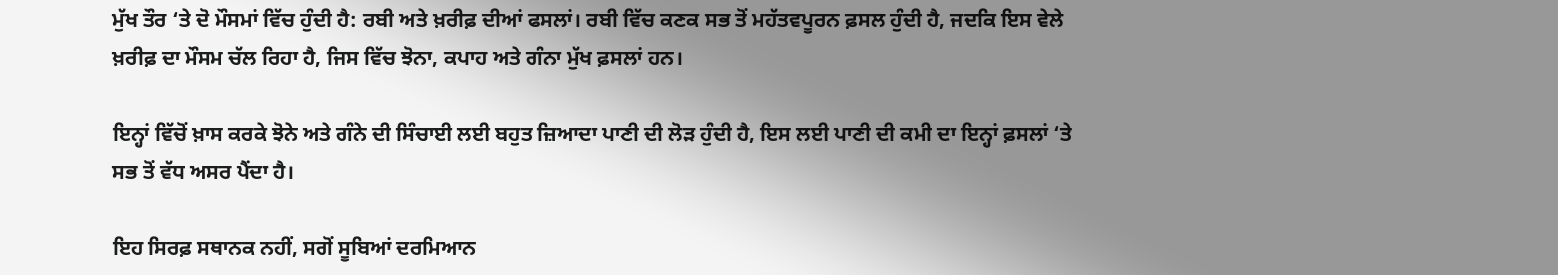ਮੁੱਖ ਤੌਰ ‘ਤੇ ਦੋ ਮੌਸਮਾਂ ਵਿੱਚ ਹੁੰਦੀ ਹੈ: ਰਬੀ ਅਤੇ ਖ਼ਰੀਫ਼ ਦੀਆਂ ਫਸਲਾਂ। ਰਬੀ ਵਿੱਚ ਕਣਕ ਸਭ ਤੋਂ ਮਹੱਤਵਪੂਰਨ ਫ਼ਸਲ ਹੁੰਦੀ ਹੈ, ਜਦਕਿ ਇਸ ਵੇਲੇ ਖ਼ਰੀਫ਼ ਦਾ ਮੌਸਮ ਚੱਲ ਰਿਹਾ ਹੈ, ਜਿਸ ਵਿੱਚ ਝੋਨਾ, ਕਪਾਹ ਅਤੇ ਗੰਨਾ ਮੁੱਖ ਫ਼ਸਲਾਂ ਹਨ।

ਇਨ੍ਹਾਂ ਵਿੱਚੋਂ ਖ਼ਾਸ ਕਰਕੇ ਝੋਨੇ ਅਤੇ ਗੰਨੇ ਦੀ ਸਿੰਚਾਈ ਲਈ ਬਹੁਤ ਜ਼ਿਆਦਾ ਪਾਣੀ ਦੀ ਲੋੜ ਹੁੰਦੀ ਹੈ, ਇਸ ਲਈ ਪਾਣੀ ਦੀ ਕਮੀ ਦਾ ਇਨ੍ਹਾਂ ਫ਼ਸਲਾਂ ‘ਤੇ ਸਭ ਤੋਂ ਵੱਧ ਅਸਰ ਪੈਂਦਾ ਹੈ।

ਇਹ ਸਿਰਫ਼ ਸਥਾਨਕ ਨਹੀਂ, ਸਗੋਂ ਸੂਬਿਆਂ ਦਰਮਿਆਨ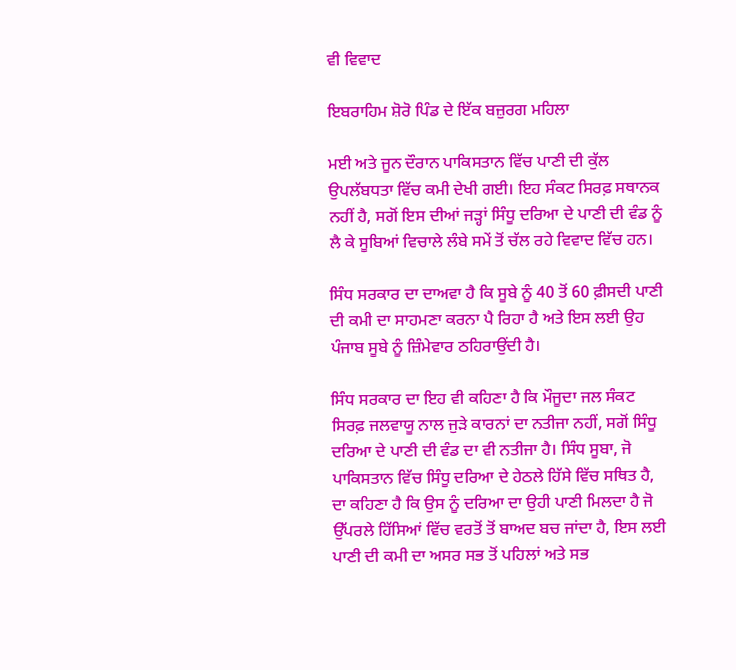ਵੀ ਵਿਵਾਦ

ਇਬਰਾਹਿਮ ਸ਼ੋਰੋ ਪਿੰਡ ਦੇ ਇੱਕ ਬਜ਼ੁਰਗ ਮਹਿਲਾ

ਮਈ ਅਤੇ ਜੂਨ ਦੌਰਾਨ ਪਾਕਿਸਤਾਨ ਵਿੱਚ ਪਾਣੀ ਦੀ ਕੁੱਲ ਉਪਲੱਬਧਤਾ ਵਿੱਚ ਕਮੀ ਦੇਖੀ ਗਈ। ਇਹ ਸੰਕਟ ਸਿਰਫ਼ ਸਥਾਨਕ ਨਹੀਂ ਹੈ, ਸਗੋਂ ਇਸ ਦੀਆਂ ਜੜ੍ਹਾਂ ਸਿੰਧੂ ਦਰਿਆ ਦੇ ਪਾਣੀ ਦੀ ਵੰਡ ਨੂੰ ਲੈ ਕੇ ਸੂਬਿਆਂ ਵਿਚਾਲੇ ਲੰਬੇ ਸਮੇਂ ਤੋਂ ਚੱਲ ਰਹੇ ਵਿਵਾਦ ਵਿੱਚ ਹਨ।

ਸਿੰਧ ਸਰਕਾਰ ਦਾ ਦਾਅਵਾ ਹੈ ਕਿ ਸੂਬੇ ਨੂੰ 40 ਤੋਂ 60 ਫ਼ੀਸਦੀ ਪਾਣੀ ਦੀ ਕਮੀ ਦਾ ਸਾਹਮਣਾ ਕਰਨਾ ਪੈ ਰਿਹਾ ਹੈ ਅਤੇ ਇਸ ਲਈ ਉਹ ਪੰਜਾਬ ਸੂਬੇ ਨੂੰ ਜ਼ਿੰਮੇਵਾਰ ਠਹਿਰਾਉਂਦੀ ਹੈ।

ਸਿੰਧ ਸਰਕਾਰ ਦਾ ਇਹ ਵੀ ਕਹਿਣਾ ਹੈ ਕਿ ਮੌਜੂਦਾ ਜਲ ਸੰਕਟ ਸਿਰਫ਼ ਜਲਵਾਯੂ ਨਾਲ ਜੁੜੇ ਕਾਰਨਾਂ ਦਾ ਨਤੀਜਾ ਨਹੀਂ, ਸਗੋਂ ਸਿੰਧੂ ਦਰਿਆ ਦੇ ਪਾਣੀ ਦੀ ਵੰਡ ਦਾ ਵੀ ਨਤੀਜਾ ਹੈ। ਸਿੰਧ ਸੂਬਾ, ਜੋ ਪਾਕਿਸਤਾਨ ਵਿੱਚ ਸਿੰਧੂ ਦਰਿਆ ਦੇ ਹੇਠਲੇ ਹਿੱਸੇ ਵਿੱਚ ਸਥਿਤ ਹੈ, ਦਾ ਕਹਿਣਾ ਹੈ ਕਿ ਉਸ ਨੂੰ ਦਰਿਆ ਦਾ ਉਹੀ ਪਾਣੀ ਮਿਲਦਾ ਹੈ ਜੋ ਉੱਪਰਲੇ ਹਿੱਸਿਆਂ ਵਿੱਚ ਵਰਤੋਂ ਤੋਂ ਬਾਅਦ ਬਚ ਜਾਂਦਾ ਹੈ, ਇਸ ਲਈ ਪਾਣੀ ਦੀ ਕਮੀ ਦਾ ਅਸਰ ਸਭ ਤੋਂ ਪਹਿਲਾਂ ਅਤੇ ਸਭ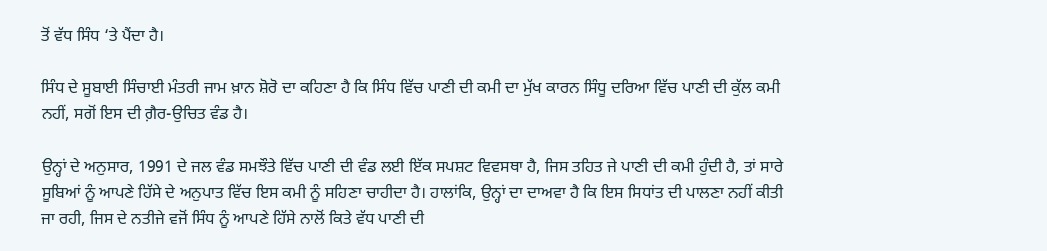ਤੋਂ ਵੱਧ ਸਿੰਧ ‘ਤੇ ਪੈਂਦਾ ਹੈ।

ਸਿੰਧ ਦੇ ਸੂਬਾਈ ਸਿੰਚਾਈ ਮੰਤਰੀ ਜਾਮ ਖ਼ਾਨ ਸ਼ੋਰੋ ਦਾ ਕਹਿਣਾ ਹੈ ਕਿ ਸਿੰਧ ਵਿੱਚ ਪਾਣੀ ਦੀ ਕਮੀ ਦਾ ਮੁੱਖ ਕਾਰਨ ਸਿੰਧੂ ਦਰਿਆ ਵਿੱਚ ਪਾਣੀ ਦੀ ਕੁੱਲ ਕਮੀ ਨਹੀਂ, ਸਗੋਂ ਇਸ ਦੀ ਗ਼ੈਰ-ਉਚਿਤ ਵੰਡ ਹੈ।

ਉਨ੍ਹਾਂ ਦੇ ਅਨੁਸਾਰ, 1991 ਦੇ ਜਲ ਵੰਡ ਸਮਝੌਤੇ ਵਿੱਚ ਪਾਣੀ ਦੀ ਵੰਡ ਲਈ ਇੱਕ ਸਪਸ਼ਟ ਵਿਵਸਥਾ ਹੈ, ਜਿਸ ਤਹਿਤ ਜੇ ਪਾਣੀ ਦੀ ਕਮੀ ਹੁੰਦੀ ਹੈ, ਤਾਂ ਸਾਰੇ ਸੂਬਿਆਂ ਨੂੰ ਆਪਣੇ ਹਿੱਸੇ ਦੇ ਅਨੁਪਾਤ ਵਿੱਚ ਇਸ ਕਮੀ ਨੂੰ ਸਹਿਣਾ ਚਾਹੀਦਾ ਹੈ। ਹਾਲਾਂਕਿ, ਉਨ੍ਹਾਂ ਦਾ ਦਾਅਵਾ ਹੈ ਕਿ ਇਸ ਸਿਧਾਂਤ ਦੀ ਪਾਲਣਾ ਨਹੀਂ ਕੀਤੀ ਜਾ ਰਹੀ, ਜਿਸ ਦੇ ਨਤੀਜੇ ਵਜੋਂ ਸਿੰਧ ਨੂੰ ਆਪਣੇ ਹਿੱਸੇ ਨਾਲੋਂ ਕਿਤੇ ਵੱਧ ਪਾਣੀ ਦੀ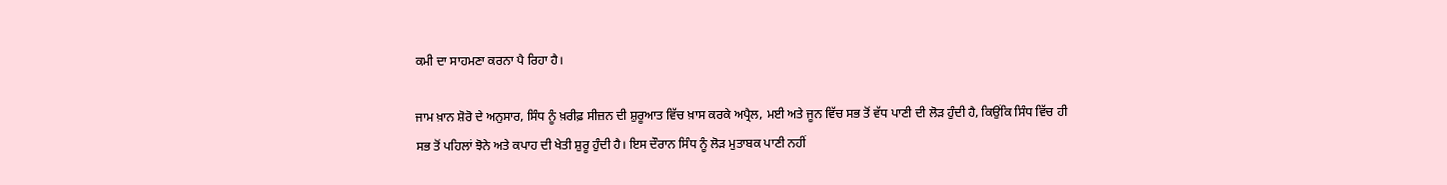ਕਮੀ ਦਾ ਸਾਹਮਣਾ ਕਰਨਾ ਪੈ ਰਿਹਾ ਹੈ।

ਜਾਮ ਖ਼ਾਨ ਸ਼ੋਰੋ ਦੇ ਅਨੁਸਾਰ, ਸਿੰਧ ਨੂੰ ਖ਼ਰੀਫ਼ ਸੀਜ਼ਨ ਦੀ ਸ਼ੁਰੂਆਤ ਵਿੱਚ ਖ਼ਾਸ ਕਰਕੇ ਅਪ੍ਰੈਲ, ਮਈ ਅਤੇ ਜੂਨ ਵਿੱਚ ਸਭ ਤੋਂ ਵੱਧ ਪਾਣੀ ਦੀ ਲੋੜ ਹੁੰਦੀ ਹੈ, ਕਿਉਂਕਿ ਸਿੰਧ ਵਿੱਚ ਹੀ ਸਭ ਤੋਂ ਪਹਿਲਾਂ ਝੋਨੇ ਅਤੇ ਕਪਾਹ ਦੀ ਖੇਤੀ ਸ਼ੁਰੂ ਹੁੰਦੀ ਹੈ। ਇਸ ਦੌਰਾਨ ਸਿੰਧ ਨੂੰ ਲੋੜ ਮੁਤਾਬਕ ਪਾਣੀ ਨਹੀਂ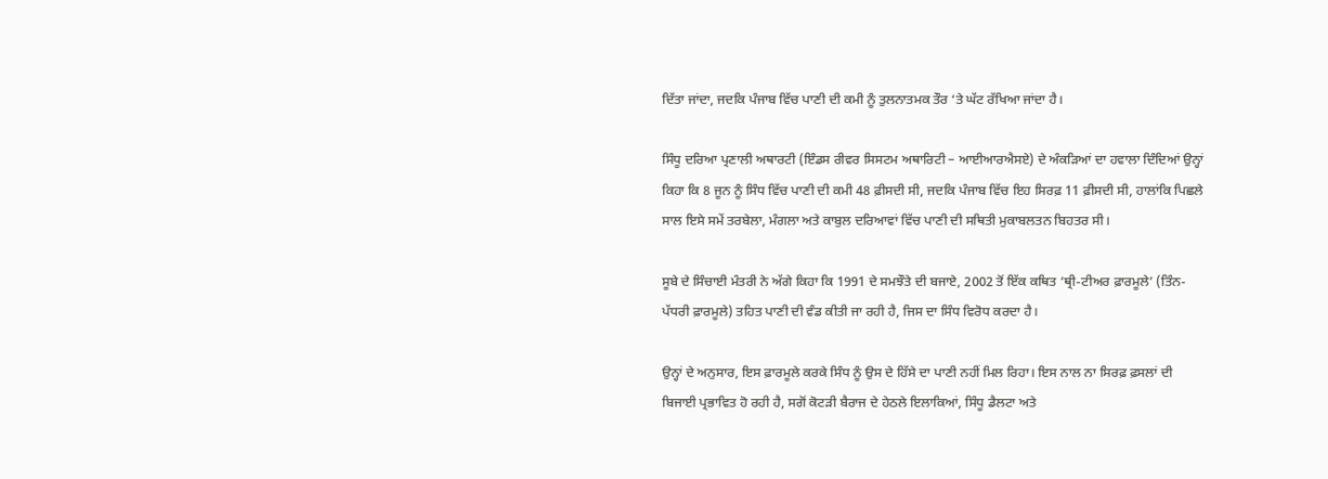ਦਿੱਤਾ ਜਾਂਦਾ, ਜਦਕਿ ਪੰਜਾਬ ਵਿੱਚ ਪਾਣੀ ਦੀ ਕਮੀ ਨੂੰ ਤੁਲਨਾਤਮਕ ਤੌਰ ‘ਤੇ ਘੱਟ ਰੱਖਿਆ ਜਾਂਦਾ ਹੈ।

ਸਿੰਧੂ ਦਰਿਆ ਪ੍ਰਣਾਲੀ ਅਥਾਰਟੀ (ਇੰਡਸ ਰੀਵਰ ਸਿਸਟਮ ਅਥਾਰਿਟੀ – ਆਈਆਰਐਸਏ) ਦੇ ਅੰਕੜਿਆਂ ਦਾ ਹਵਾਲਾ ਦਿੰਦਿਆਂ ਉਨ੍ਹਾਂ ਕਿਹਾ ਕਿ 8 ਜੂਨ ਨੂੰ ਸਿੰਧ ਵਿੱਚ ਪਾਣੀ ਦੀ ਕਮੀ 48 ਫ਼ੀਸਦੀ ਸੀ, ਜਦਕਿ ਪੰਜਾਬ ਵਿੱਚ ਇਹ ਸਿਰਫ਼ 11 ਫ਼ੀਸਦੀ ਸੀ, ਹਾਲਾਂਕਿ ਪਿਛਲੇ ਸਾਲ ਇਸੇ ਸਮੇਂ ਤਰਬੇਲਾ, ਮੰਗਲਾ ਅਤੇ ਕਾਬੁਲ ਦਰਿਆਵਾਂ ਵਿੱਚ ਪਾਣੀ ਦੀ ਸਥਿਤੀ ਮੁਕਾਬਲਤਨ ਬਿਹਤਰ ਸੀ।

ਸੂਬੇ ਦੇ ਸਿੰਚਾਈ ਮੰਤਰੀ ਨੇ ਅੱਗੇ ਕਿਹਾ ਕਿ 1991 ਦੇ ਸਮਝੌਤੇ ਦੀ ਬਜਾਏ, 2002 ਤੋਂ ਇੱਕ ਕਥਿਤ ‘ਥ੍ਰੀ-ਟੀਅਰ ਫ਼ਾਰਮੂਲੇ’ (ਤਿੰਨ-ਪੱਧਰੀ ਫ਼ਾਰਮੂਲੇ) ਤਹਿਤ ਪਾਣੀ ਦੀ ਵੰਡ ਕੀਤੀ ਜਾ ਰਹੀ ਹੈ, ਜਿਸ ਦਾ ਸਿੰਧ ਵਿਰੋਧ ਕਰਦਾ ਹੈ।

ਉਨ੍ਹਾਂ ਦੇ ਅਨੁਸਾਰ, ਇਸ ਫ਼ਾਰਮੂਲੇ ਕਰਕੇ ਸਿੰਧ ਨੂੰ ਉਸ ਦੇ ਹਿੱਸੇ ਦਾ ਪਾਣੀ ਨਹੀਂ ਮਿਲ ਰਿਹਾ। ਇਸ ਨਾਲ ਨਾ ਸਿਰਫ਼ ਫ਼ਸਲਾਂ ਦੀ ਬਿਜਾਈ ਪ੍ਰਭਾਵਿਤ ਹੋ ਰਹੀ ਹੈ, ਸਗੋਂ ਕੋਟੜੀ ਬੈਰਾਜ ਦੇ ਹੇਠਲੇ ਇਲਾਕਿਆਂ, ਸਿੰਧੂ ਡੈਲਟਾ ਅਤੇ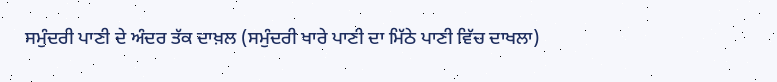ਸਮੁੰਦਰੀ ਪਾਣੀ ਦੇ ਅੰਦਰ ਤੱਕ ਦਾਖ਼ਲ (ਸਮੁੰਦਰੀ ਖਾਰੇ ਪਾਣੀ ਦਾ ਮਿੱਠੇ ਪਾਣੀ ਵਿੱਚ ਦਾਖਲਾ)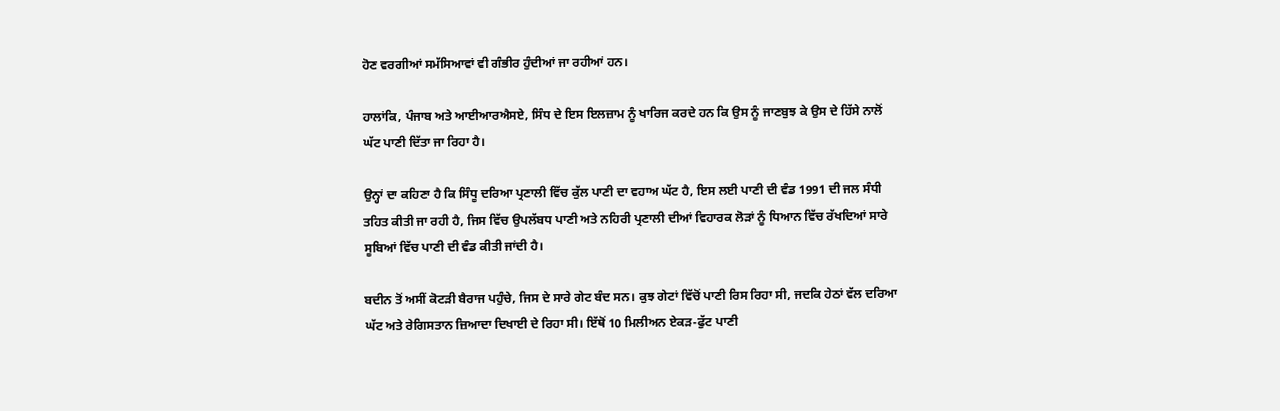ਹੋਣ ਵਰਗੀਆਂ ਸਮੱਸਿਆਵਾਂ ਵੀ ਗੰਭੀਰ ਹੁੰਦੀਆਂ ਜਾ ਰਹੀਆਂ ਹਨ।

ਹਾਲਾਂਕਿ, ਪੰਜਾਬ ਅਤੇ ਆਈਆਰਐਸਏ, ਸਿੰਧ ਦੇ ਇਸ ਇਲਜ਼ਾਮ ਨੂੰ ਖਾਰਿਜ ਕਰਦੇ ਹਨ ਕਿ ਉਸ ਨੂੰ ਜਾਣਬੁਝ ਕੇ ਉਸ ਦੇ ਹਿੱਸੇ ਨਾਲੋਂ ਘੱਟ ਪਾਣੀ ਦਿੱਤਾ ਜਾ ਰਿਹਾ ਹੈ।

ਉਨ੍ਹਾਂ ਦਾ ਕਹਿਣਾ ਹੈ ਕਿ ਸਿੰਧੂ ਦਰਿਆ ਪ੍ਰਣਾਲੀ ਵਿੱਚ ਕੁੱਲ ਪਾਣੀ ਦਾ ਵਹਾਅ ਘੱਟ ਹੈ, ਇਸ ਲਈ ਪਾਣੀ ਦੀ ਵੰਡ 1991 ਦੀ ਜਲ ਸੰਧੀ ਤਹਿਤ ਕੀਤੀ ਜਾ ਰਹੀ ਹੈ, ਜਿਸ ਵਿੱਚ ਉਪਲੱਬਧ ਪਾਣੀ ਅਤੇ ਨਹਿਰੀ ਪ੍ਰਣਾਲੀ ਦੀਆਂ ਵਿਹਾਰਕ ਲੋੜਾਂ ਨੂੰ ਧਿਆਨ ਵਿੱਚ ਰੱਖਦਿਆਂ ਸਾਰੇ ਸੂਬਿਆਂ ਵਿੱਚ ਪਾਣੀ ਦੀ ਵੰਡ ਕੀਤੀ ਜਾਂਦੀ ਹੈ।

ਬਦੀਨ ਤੋਂ ਅਸੀਂ ਕੋਟੜੀ ਬੈਰਾਜ ਪਹੁੰਚੇ, ਜਿਸ ਦੇ ਸਾਰੇ ਗੇਟ ਬੰਦ ਸਨ। ਕੁਝ ਗੇਟਾਂ ਵਿੱਚੋਂ ਪਾਣੀ ਰਿਸ ਰਿਹਾ ਸੀ, ਜਦਕਿ ਹੇਠਾਂ ਵੱਲ ਦਰਿਆ ਘੱਟ ਅਤੇ ਰੇਗਿਸਤਾਨ ਜ਼ਿਆਦਾ ਦਿਖਾਈ ਦੇ ਰਿਹਾ ਸੀ। ਇੱਥੋਂ 10 ਮਿਲੀਅਨ ਏਕੜ-ਫੁੱਟ ਪਾਣੀ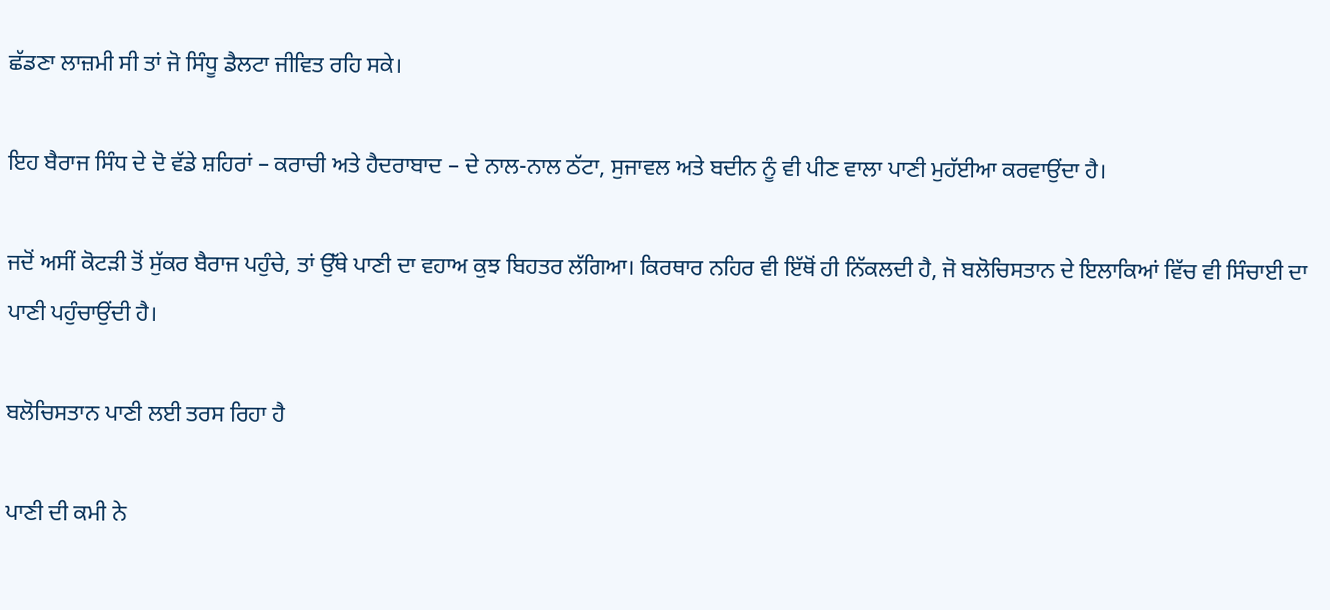ਛੱਡਣਾ ਲਾਜ਼ਮੀ ਸੀ ਤਾਂ ਜੋ ਸਿੰਧੂ ਡੈਲਟਾ ਜੀਵਿਤ ਰਹਿ ਸਕੇ।

ਇਹ ਬੈਰਾਜ ਸਿੰਧ ਦੇ ਦੋ ਵੱਡੇ ਸ਼ਹਿਰਾਂ – ਕਰਾਚੀ ਅਤੇ ਹੈਦਰਾਬਾਦ – ਦੇ ਨਾਲ-ਨਾਲ ਠੱਟਾ, ਸੁਜਾਵਲ ਅਤੇ ਬਦੀਨ ਨੂੰ ਵੀ ਪੀਣ ਵਾਲਾ ਪਾਣੀ ਮੁਹੱਈਆ ਕਰਵਾਉਂਦਾ ਹੈ।

ਜਦੋਂ ਅਸੀਂ ਕੋਟੜੀ ਤੋਂ ਸੁੱਕਰ ਬੈਰਾਜ ਪਹੁੰਚੇ, ਤਾਂ ਉੱਥੇ ਪਾਣੀ ਦਾ ਵਹਾਅ ਕੁਝ ਬਿਹਤਰ ਲੱਗਿਆ। ਕਿਰਥਾਰ ਨਹਿਰ ਵੀ ਇੱਥੋਂ ਹੀ ਨਿੱਕਲਦੀ ਹੈ, ਜੋ ਬਲੋਚਿਸਤਾਨ ਦੇ ਇਲਾਕਿਆਂ ਵਿੱਚ ਵੀ ਸਿੰਚਾਈ ਦਾ ਪਾਣੀ ਪਹੁੰਚਾਉਂਦੀ ਹੈ।

ਬਲੋਚਿਸਤਾਨ ਪਾਣੀ ਲਈ ਤਰਸ ਰਿਹਾ ਹੈ

ਪਾਣੀ ਦੀ ਕਮੀ ਨੇ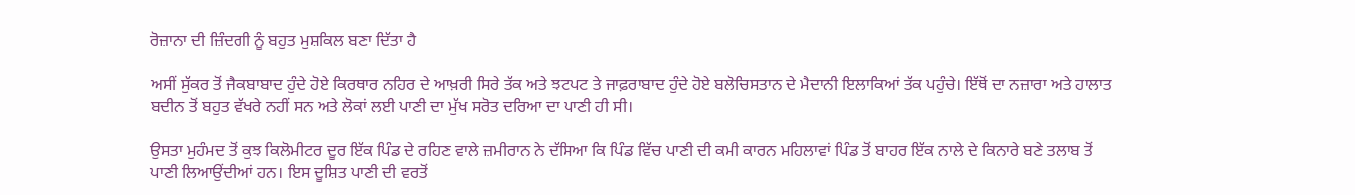ਰੋਜ਼ਾਨਾ ਦੀ ਜ਼ਿੰਦਗੀ ਨੂੰ ਬਹੁਤ ਮੁਸ਼ਕਿਲ ਬਣਾ ਦਿੱਤਾ ਹੈ

ਅਸੀਂ ਸੁੱਕਰ ਤੋਂ ਜੈਕਬਾਬਾਦ ਹੁੰਦੇ ਹੋਏ ਕਿਰਥਾਰ ਨਹਿਰ ਦੇ ਆਖ਼ਰੀ ਸਿਰੇ ਤੱਕ ਅਤੇ ਝਟਪਟ ਤੇ ਜਾਫ਼ਰਾਬਾਦ ਹੁੰਦੇ ਹੋਏ ਬਲੋਚਿਸਤਾਨ ਦੇ ਮੈਦਾਨੀ ਇਲਾਕਿਆਂ ਤੱਕ ਪਹੁੰਚੇ। ਇੱਥੋਂ ਦਾ ਨਜ਼ਾਰਾ ਅਤੇ ਹਾਲਾਤ ਬਦੀਨ ਤੋਂ ਬਹੁਤ ਵੱਖਰੇ ਨਹੀਂ ਸਨ ਅਤੇ ਲੋਕਾਂ ਲਈ ਪਾਣੀ ਦਾ ਮੁੱਖ ਸਰੋਤ ਦਰਿਆ ਦਾ ਪਾਣੀ ਹੀ ਸੀ।

ਉਸਤਾ ਮੁਹੰਮਦ ਤੋਂ ਕੁਝ ਕਿਲੋਮੀਟਰ ਦੂਰ ਇੱਕ ਪਿੰਡ ਦੇ ਰਹਿਣ ਵਾਲੇ ਜ਼ਮੀਰਾਨ ਨੇ ਦੱਸਿਆ ਕਿ ਪਿੰਡ ਵਿੱਚ ਪਾਣੀ ਦੀ ਕਮੀ ਕਾਰਨ ਮਹਿਲਾਵਾਂ ਪਿੰਡ ਤੋਂ ਬਾਹਰ ਇੱਕ ਨਾਲੇ ਦੇ ਕਿਨਾਰੇ ਬਣੇ ਤਲਾਬ ਤੋਂ ਪਾਣੀ ਲਿਆਉਂਦੀਆਂ ਹਨ। ਇਸ ਦੂਸ਼ਿਤ ਪਾਣੀ ਦੀ ਵਰਤੋਂ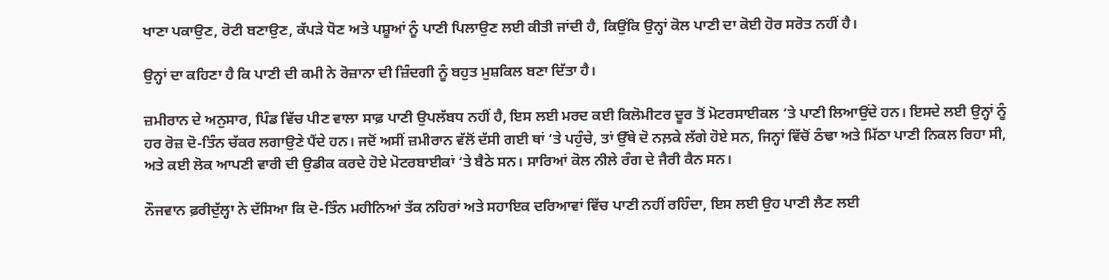ਖਾਣਾ ਪਕਾਉਣ, ਰੋਟੀ ਬਣਾਉਣ, ਕੱਪੜੇ ਧੋਣ ਅਤੇ ਪਸ਼ੂਆਂ ਨੂੰ ਪਾਣੀ ਪਿਲਾਉਣ ਲਈ ਕੀਤੀ ਜਾਂਦੀ ਹੈ, ਕਿਉਂਕਿ ਉਨ੍ਹਾਂ ਕੋਲ ਪਾਣੀ ਦਾ ਕੋਈ ਹੋਰ ਸਰੋਤ ਨਹੀਂ ਹੈ।

ਉਨ੍ਹਾਂ ਦਾ ਕਹਿਣਾ ਹੈ ਕਿ ਪਾਣੀ ਦੀ ਕਮੀ ਨੇ ਰੋਜ਼ਾਨਾ ਦੀ ਜ਼ਿੰਦਗੀ ਨੂੰ ਬਹੁਤ ਮੁਸ਼ਕਿਲ ਬਣਾ ਦਿੱਤਾ ਹੈ।

ਜ਼ਮੀਰਾਨ ਦੇ ਅਨੁਸਾਰ, ਪਿੰਡ ਵਿੱਚ ਪੀਣ ਵਾਲਾ ਸਾਫ਼ ਪਾਣੀ ਉਪਲੱਬਧ ਨਹੀਂ ਹੈ, ਇਸ ਲਈ ਮਰਦ ਕਈ ਕਿਲੋਮੀਟਰ ਦੂਰ ਤੋਂ ਮੋਟਰਸਾਈਕਲ ‘ਤੇ ਪਾਣੀ ਲਿਆਉਂਦੇ ਹਨ। ਇਸਦੇ ਲਈ ਉਨ੍ਹਾਂ ਨੂੰ ਹਰ ਰੋਜ਼ ਦੋ-ਤਿੰਨ ਚੱਕਰ ਲਗਾਉਣੇ ਪੈਂਦੇ ਹਨ। ਜਦੋਂ ਅਸੀਂ ਜ਼ਮੀਰਾਨ ਵੱਲੋਂ ਦੱਸੀ ਗਈ ਥਾਂ ‘ਤੇ ਪਹੁੰਚੇ, ਤਾਂ ਉੱਥੇ ਦੋ ਨਲ਼ਕੇ ਲੱਗੇ ਹੋਏ ਸਨ, ਜਿਨ੍ਹਾਂ ਵਿੱਚੋਂ ਠੰਢਾ ਅਤੇ ਮਿੱਠਾ ਪਾਣੀ ਨਿਕਲ ਰਿਹਾ ਸੀ, ਅਤੇ ਕਈ ਲੋਕ ਆਪਣੀ ਵਾਰੀ ਦੀ ਉਡੀਕ ਕਰਦੇ ਹੋਏ ਮੋਟਰਬਾਈਕਾਂ ‘ਤੇ ਬੈਠੇ ਸਨ। ਸਾਰਿਆਂ ਕੋਲ ਨੀਲੇ ਰੰਗ ਦੇ ਜੈਰੀ ਕੈਨ ਸਨ।

ਨੌਜਵਾਨ ਫ਼ਰੀਦੁੱਲ੍ਹਾ ਨੇ ਦੱਸਿਆ ਕਿ ਦੋ-ਤਿੰਨ ਮਹੀਨਿਆਂ ਤੱਕ ਨਹਿਰਾਂ ਅਤੇ ਸਹਾਇਕ ਦਰਿਆਵਾਂ ਵਿੱਚ ਪਾਣੀ ਨਹੀਂ ਰਹਿੰਦਾ, ਇਸ ਲਈ ਉਹ ਪਾਣੀ ਲੈਣ ਲਈ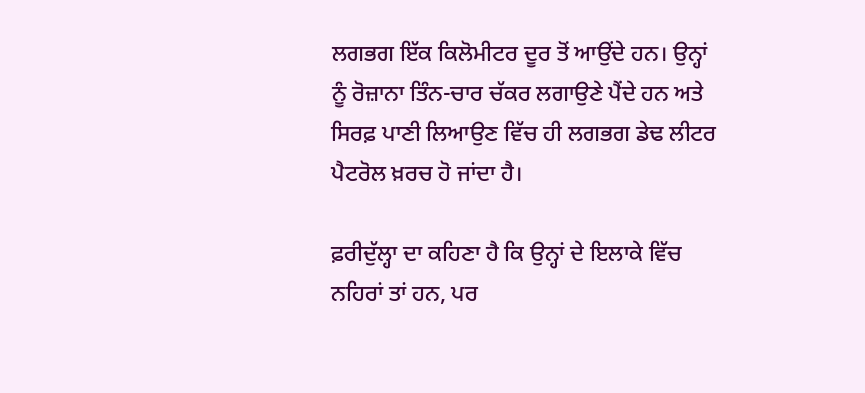ਲਗਭਗ ਇੱਕ ਕਿਲੋਮੀਟਰ ਦੂਰ ਤੋਂ ਆਉਂਦੇ ਹਨ। ਉਨ੍ਹਾਂ ਨੂੰ ਰੋਜ਼ਾਨਾ ਤਿੰਨ-ਚਾਰ ਚੱਕਰ ਲਗਾਉਣੇ ਪੈਂਦੇ ਹਨ ਅਤੇ ਸਿਰਫ਼ ਪਾਣੀ ਲਿਆਉਣ ਵਿੱਚ ਹੀ ਲਗਭਗ ਡੇਢ ਲੀਟਰ ਪੈਟਰੋਲ ਖ਼ਰਚ ਹੋ ਜਾਂਦਾ ਹੈ।

ਫ਼ਰੀਦੁੱਲ੍ਹਾ ਦਾ ਕਹਿਣਾ ਹੈ ਕਿ ਉਨ੍ਹਾਂ ਦੇ ਇਲਾਕੇ ਵਿੱਚ ਨਹਿਰਾਂ ਤਾਂ ਹਨ, ਪਰ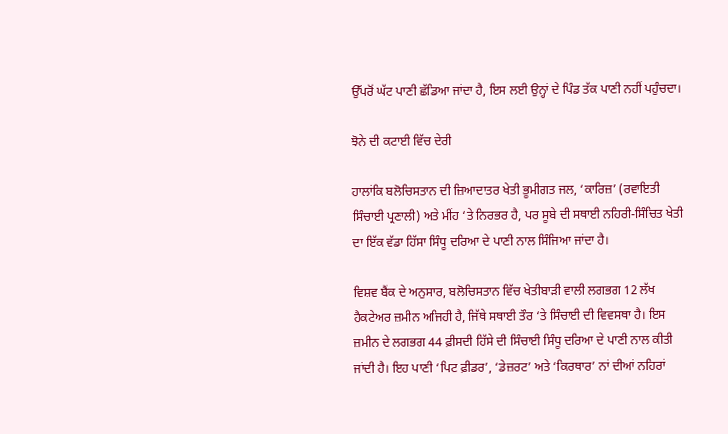ਉੱਪਰੋਂ ਘੱਟ ਪਾਣੀ ਛੱਡਿਆ ਜਾਂਦਾ ਹੈ, ਇਸ ਲਈ ਉਨ੍ਹਾਂ ਦੇ ਪਿੰਡ ਤੱਕ ਪਾਣੀ ਨਹੀਂ ਪਹੁੰਚਦਾ।

ਝੋਨੇ ਦੀ ਕਟਾਈ ਵਿੱਚ ਦੇਰੀ

ਹਾਲਾਂਕਿ ਬਲੋਚਿਸਤਾਨ ਦੀ ਜ਼ਿਆਦਾਤਰ ਖੇਤੀ ਭੂਮੀਗਤ ਜਲ, ‘ਕਾਰਿਜ਼’ (ਰਵਾਇਤੀ ਸਿੰਚਾਈ ਪ੍ਰਣਾਲੀ) ਅਤੇ ਮੀਂਹ ‘ਤੇ ਨਿਰਭਰ ਹੈ, ਪਰ ਸੂਬੇ ਦੀ ਸਥਾਈ ਨਹਿਰੀ-ਸਿੰਚਿਤ ਖੇਤੀ ਦਾ ਇੱਕ ਵੱਡਾ ਹਿੱਸਾ ਸਿੰਧੂ ਦਰਿਆ ਦੇ ਪਾਣੀ ਨਾਲ ਸਿੰਜਿਆ ਜਾਂਦਾ ਹੈ।

ਵਿਸ਼ਵ ਬੈਂਕ ਦੇ ਅਨੁਸਾਰ, ਬਲੋਚਿਸਤਾਨ ਵਿੱਚ ਖੇਤੀਬਾੜੀ ਵਾਲੀ ਲਗਭਗ 12 ਲੱਖ ਹੈਕਟੇਅਰ ਜ਼ਮੀਨ ਅਜਿਹੀ ਹੈ, ਜਿੱਥੇ ਸਥਾਈ ਤੌਰ ‘ਤੇ ਸਿੰਚਾਈ ਦੀ ਵਿਵਸਥਾ ਹੈ। ਇਸ ਜ਼ਮੀਨ ਦੇ ਲਗਭਗ 44 ਫ਼ੀਸਦੀ ਹਿੱਸੇ ਦੀ ਸਿੰਚਾਈ ਸਿੰਧੂ ਦਰਿਆ ਦੇ ਪਾਣੀ ਨਾਲ ਕੀਤੀ ਜਾਂਦੀ ਹੈ। ਇਹ ਪਾਣੀ ‘ਪਿਟ ਫ਼ੀਡਰ’, ‘ਡੇਜ਼ਰਟ’ ਅਤੇ ‘ਕਿਰਥਾਰ’ ਨਾਂ ਦੀਆਂ ਨਹਿਰਾਂ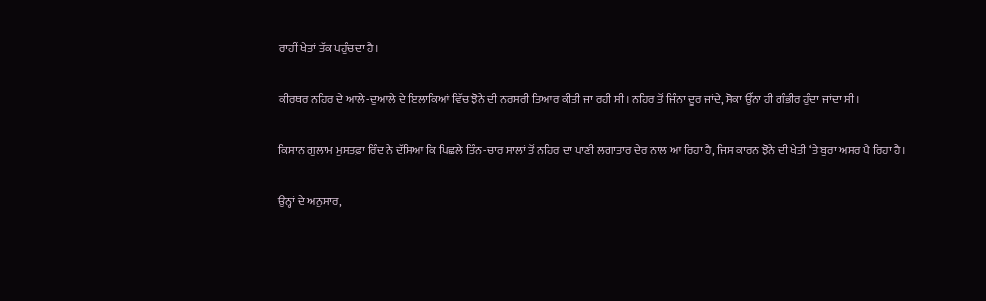ਰਾਹੀਂ ਖੇਤਾਂ ਤੱਕ ਪਹੁੰਚਦਾ ਹੈ।

ਕੀਰਥਰ ਨਹਿਰ ਦੇ ਆਲੇ-ਦੁਆਲੇ ਦੇ ਇਲਾਕਿਆਂ ਵਿੱਚ ਝੋਨੇ ਦੀ ਨਰਸਰੀ ਤਿਆਰ ਕੀਤੀ ਜਾ ਰਹੀ ਸੀ। ਨਹਿਰ ਤੋਂ ਜਿੰਨਾ ਦੂਰ ਜਾਂਦੇ, ਸੋਕਾ ਉੱਨਾ ਹੀ ਗੰਭੀਰ ਹੁੰਦਾ ਜਾਂਦਾ ਸੀ।

ਕਿਸਾਨ ਗੁਲਾਮ ਮੁਸਤਫ਼ਾ ਰਿੰਦ ਨੇ ਦੱਸਿਆ ਕਿ ਪਿਛਲੇ ਤਿੰਨ-ਚਾਰ ਸਾਲਾਂ ਤੋਂ ਨਹਿਰ ਦਾ ਪਾਣੀ ਲਗਾਤਾਰ ਦੇਰ ਨਾਲ ਆ ਰਿਹਾ ਹੈ, ਜਿਸ ਕਾਰਨ ਝੋਨੇ ਦੀ ਖੇਤੀ ‘ਤੇ ਬੁਰਾ ਅਸਰ ਪੈ ਰਿਹਾ ਹੈ।

ਉਨ੍ਹਾਂ ਦੇ ਅਨੁਸਾਰ,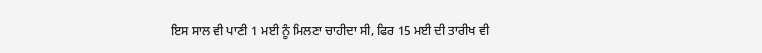ਇਸ ਸਾਲ ਵੀ ਪਾਣੀ 1 ਮਈ ਨੂੰ ਮਿਲਣਾ ਚਾਹੀਦਾ ਸੀ, ਫਿਰ 15 ਮਈ ਦੀ ਤਾਰੀਖ ਵੀ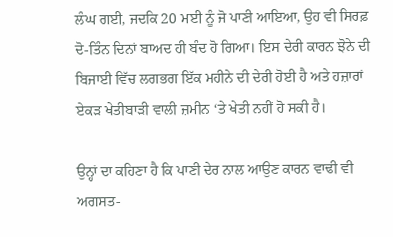ਲੰਘ ਗਈ, ਜਦਕਿ 20 ਮਈ ਨੂੰ ਜੋ ਪਾਣੀ ਆਇਆ, ਉਹ ਵੀ ਸਿਰਫ਼ ਦੋ-ਤਿੰਨ ਦਿਨਾਂ ਬਾਅਦ ਹੀ ਬੰਦ ਹੋ ਗਿਆ। ਇਸ ਦੇਰੀ ਕਾਰਨ ਝੋਨੇ ਦੀ ਬਿਜਾਈ ਵਿੱਚ ਲਗਭਗ ਇੱਕ ਮਹੀਨੇ ਦੀ ਦੇਰੀ ਹੋਈ ਹੈ ਅਤੇ ਹਜ਼ਾਰਾਂ ਏਕੜ ਖੇਤੀਬਾੜੀ ਵਾਲੀ ਜ਼ਮੀਨ ‘ਤੇ ਖੇਤੀ ਨਹੀਂ ਹੋ ਸਕੀ ਹੈ।

ਉਨ੍ਹਾਂ ਦਾ ਕਹਿਣਾ ਹੈ ਕਿ ਪਾਣੀ ਦੇਰ ਨਾਲ ਆਉਣ ਕਾਰਨ ਵਾਢੀ ਵੀ ਅਗਸਤ-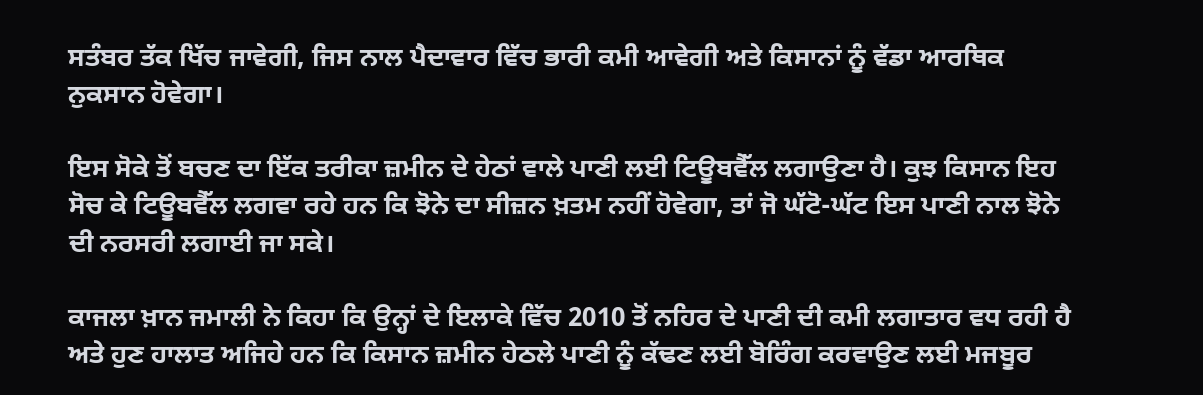ਸਤੰਬਰ ਤੱਕ ਖਿੱਚ ਜਾਵੇਗੀ, ਜਿਸ ਨਾਲ ਪੈਦਾਵਾਰ ਵਿੱਚ ਭਾਰੀ ਕਮੀ ਆਵੇਗੀ ਅਤੇ ਕਿਸਾਨਾਂ ਨੂੰ ਵੱਡਾ ਆਰਥਿਕ ਨੁਕਸਾਨ ਹੋਵੇਗਾ।

ਇਸ ਸੋਕੇ ਤੋਂ ਬਚਣ ਦਾ ਇੱਕ ਤਰੀਕਾ ਜ਼ਮੀਨ ਦੇ ਹੇਠਾਂ ਵਾਲੇ ਪਾਣੀ ਲਈ ਟਿਊਬਵੈੱਲ ਲਗਾਉਣਾ ਹੈ। ਕੁਝ ਕਿਸਾਨ ਇਹ ਸੋਚ ਕੇ ਟਿਊਬਵੈੱਲ ਲਗਵਾ ਰਹੇ ਹਨ ਕਿ ਝੋਨੇ ਦਾ ਸੀਜ਼ਨ ਖ਼ਤਮ ਨਹੀਂ ਹੋਵੇਗਾ, ਤਾਂ ਜੋ ਘੱਟੋ-ਘੱਟ ਇਸ ਪਾਣੀ ਨਾਲ ਝੋਨੇ ਦੀ ਨਰਸਰੀ ਲਗਾਈ ਜਾ ਸਕੇ।

ਕਾਜਲਾ ਖ਼ਾਨ ਜਮਾਲੀ ਨੇ ਕਿਹਾ ਕਿ ਉਨ੍ਹਾਂ ਦੇ ਇਲਾਕੇ ਵਿੱਚ 2010 ਤੋਂ ਨਹਿਰ ਦੇ ਪਾਣੀ ਦੀ ਕਮੀ ਲਗਾਤਾਰ ਵਧ ਰਹੀ ਹੈ ਅਤੇ ਹੁਣ ਹਾਲਾਤ ਅਜਿਹੇ ਹਨ ਕਿ ਕਿਸਾਨ ਜ਼ਮੀਨ ਹੇਠਲੇ ਪਾਣੀ ਨੂੰ ਕੱਢਣ ਲਈ ਬੋਰਿੰਗ ਕਰਵਾਉਣ ਲਈ ਮਜਬੂਰ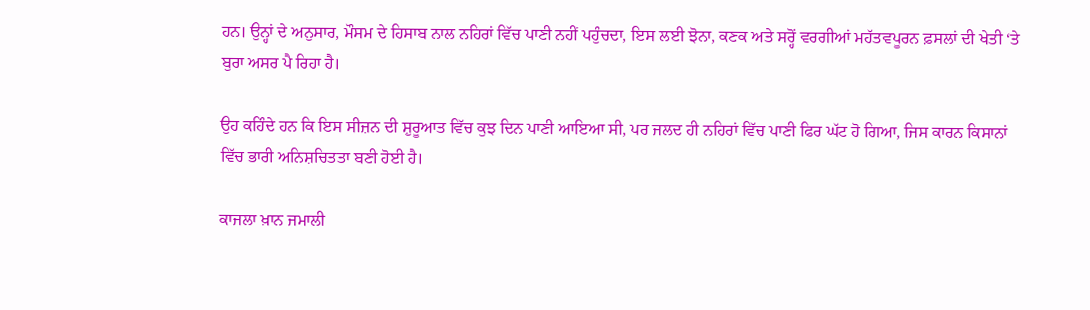ਹਨ। ਉਨ੍ਹਾਂ ਦੇ ਅਨੁਸਾਰ, ਮੌਸਮ ਦੇ ਹਿਸਾਬ ਨਾਲ ਨਹਿਰਾਂ ਵਿੱਚ ਪਾਣੀ ਨਹੀਂ ਪਹੁੰਚਦਾ, ਇਸ ਲਈ ਝੋਨਾ, ਕਣਕ ਅਤੇ ਸਰ੍ਹੋਂ ਵਰਗੀਆਂ ਮਹੱਤਵਪੂਰਨ ਫ਼ਸਲਾਂ ਦੀ ਖੇਤੀ ‘ਤੇ ਬੁਰਾ ਅਸਰ ਪੈ ਰਿਹਾ ਹੈ।

ਉਹ ਕਹਿੰਦੇ ਹਨ ਕਿ ਇਸ ਸੀਜ਼ਨ ਦੀ ਸ਼ੁਰੂਆਤ ਵਿੱਚ ਕੁਝ ਦਿਨ ਪਾਣੀ ਆਇਆ ਸੀ, ਪਰ ਜਲਦ ਹੀ ਨਹਿਰਾਂ ਵਿੱਚ ਪਾਣੀ ਫਿਰ ਘੱਟ ਹੋ ਗਿਆ, ਜਿਸ ਕਾਰਨ ਕਿਸਾਨਾਂ ਵਿੱਚ ਭਾਰੀ ਅਨਿਸ਼ਚਿਤਤਾ ਬਣੀ ਹੋਈ ਹੈ।

ਕਾਜਲਾ ਖ਼ਾਨ ਜਮਾਲੀ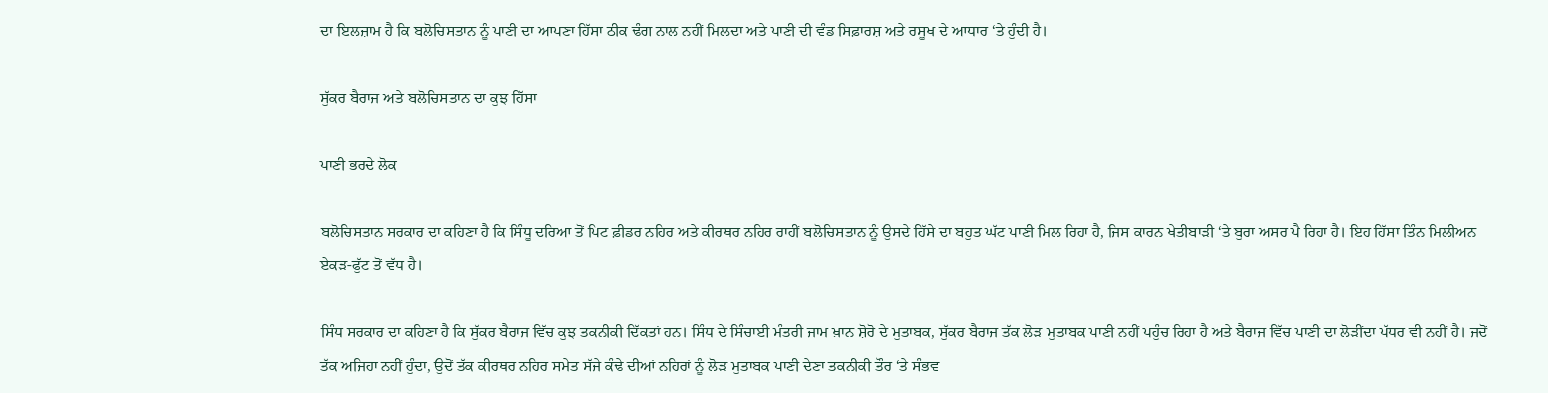ਦਾ ਇਲਜ਼ਾਮ ਹੈ ਕਿ ਬਲੋਚਿਸਤਾਨ ਨੂੰ ਪਾਣੀ ਦਾ ਆਪਣਾ ਹਿੱਸਾ ਠੀਕ ਢੰਗ ਨਾਲ ਨਹੀਂ ਮਿਲਦਾ ਅਤੇ ਪਾਣੀ ਦੀ ਵੰਡ ਸਿਫ਼ਾਰਸ਼ ਅਤੇ ਰਸੂਖ ਦੇ ਆਧਾਰ ‘ਤੇ ਹੁੰਦੀ ਹੈ।

ਸੁੱਕਰ ਬੈਰਾਜ ਅਤੇ ਬਲੋਚਿਸਤਾਨ ਦਾ ਕੁਝ ਹਿੱਸਾ

ਪਾਣੀ ਭਰਦੇ ਲੋਕ

ਬਲੋਚਿਸਤਾਨ ਸਰਕਾਰ ਦਾ ਕਹਿਣਾ ਹੈ ਕਿ ਸਿੰਧੂ ਦਰਿਆ ਤੋਂ ਪਿਟ ਫ਼ੀਡਰ ਨਹਿਰ ਅਤੇ ਕੀਰਥਰ ਨਹਿਰ ਰਾਹੀਂ ਬਲੋਚਿਸਤਾਨ ਨੂੰ ਉਸਦੇ ਹਿੱਸੇ ਦਾ ਬਹੁਤ ਘੱਟ ਪਾਣੀ ਮਿਲ ਰਿਹਾ ਹੈ, ਜਿਸ ਕਾਰਨ ਖੇਤੀਬਾੜੀ ‘ਤੇ ਬੁਰਾ ਅਸਰ ਪੈ ਰਿਹਾ ਹੈ। ਇਹ ਹਿੱਸਾ ਤਿੰਨ ਮਿਲੀਅਨ ਏਕੜ-ਫੁੱਟ ਤੋਂ ਵੱਧ ਹੈ।

ਸਿੰਧ ਸਰਕਾਰ ਦਾ ਕਹਿਣਾ ਹੈ ਕਿ ਸੁੱਕਰ ਬੈਰਾਜ ਵਿੱਚ ਕੁਝ ਤਕਨੀਕੀ ਦਿੱਕਤਾਂ ਹਨ। ਸਿੰਧ ਦੇ ਸਿੰਚਾਈ ਮੰਤਰੀ ਜਾਮ ਖ਼ਾਨ ਸ਼ੋਰੋ ਦੇ ਮੁਤਾਬਕ, ਸੁੱਕਰ ਬੈਰਾਜ ਤੱਕ ਲੋੜ ਮੁਤਾਬਕ ਪਾਣੀ ਨਹੀਂ ਪਹੁੰਚ ਰਿਹਾ ਹੈ ਅਤੇ ਬੈਰਾਜ ਵਿੱਚ ਪਾਣੀ ਦਾ ਲੋੜੀਂਦਾ ਪੱਧਰ ਵੀ ਨਹੀਂ ਹੈ। ਜਦੋਂ ਤੱਕ ਅਜਿਹਾ ਨਹੀਂ ਹੁੰਦਾ, ਉਦੋਂ ਤੱਕ ਕੀਰਥਰ ਨਹਿਰ ਸਮੇਤ ਸੱਜੇ ਕੰਢੇ ਦੀਆਂ ਨਹਿਰਾਂ ਨੂੰ ਲੋੜ ਮੁਤਾਬਕ ਪਾਣੀ ਦੇਣਾ ਤਕਨੀਕੀ ਤੌਰ ‘ਤੇ ਸੰਭਵ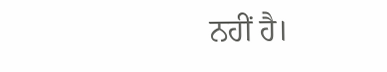ਨਹੀਂ ਹੈ।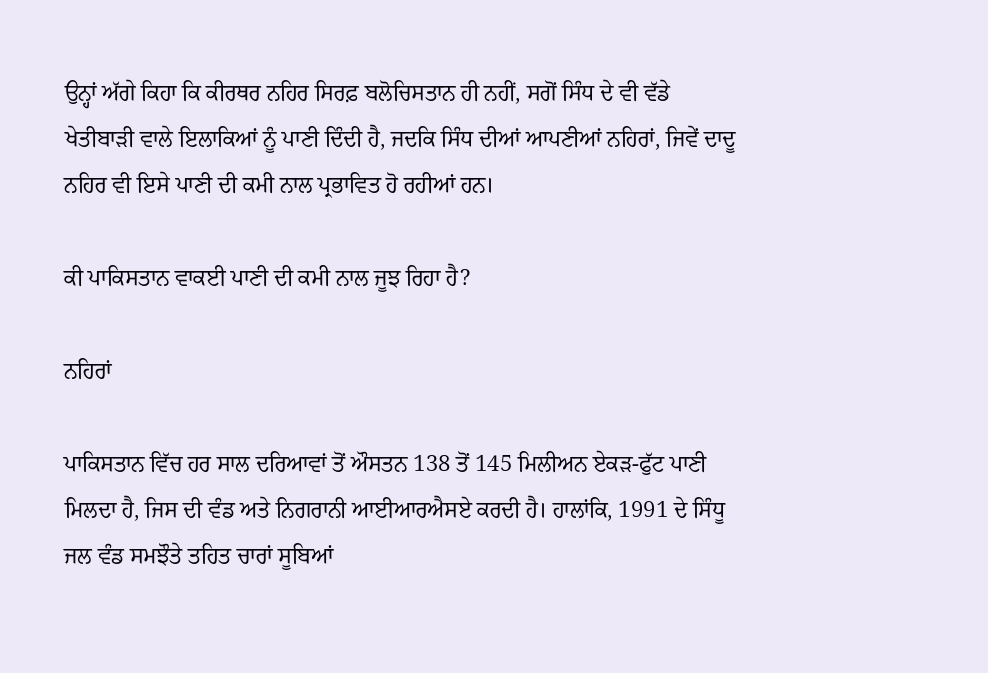ਉਨ੍ਹਾਂ ਅੱਗੇ ਕਿਹਾ ਕਿ ਕੀਰਥਰ ਨਹਿਰ ਸਿਰਫ਼ ਬਲੋਚਿਸਤਾਨ ਹੀ ਨਹੀਂ, ਸਗੋਂ ਸਿੰਧ ਦੇ ਵੀ ਵੱਡੇ ਖੇਤੀਬਾੜੀ ਵਾਲੇ ਇਲਾਕਿਆਂ ਨੂੰ ਪਾਣੀ ਦਿੰਦੀ ਹੈ, ਜਦਕਿ ਸਿੰਧ ਦੀਆਂ ਆਪਣੀਆਂ ਨਹਿਰਾਂ, ਜਿਵੇਂ ਦਾਦੂ ਨਹਿਰ ਵੀ ਇਸੇ ਪਾਣੀ ਦੀ ਕਮੀ ਨਾਲ ਪ੍ਰਭਾਵਿਤ ਹੋ ਰਹੀਆਂ ਹਨ।

ਕੀ ਪਾਕਿਸਤਾਨ ਵਾਕਈ ਪਾਣੀ ਦੀ ਕਮੀ ਨਾਲ ਜੂਝ ਰਿਹਾ ਹੈ?

ਨਹਿਰਾਂ

ਪਾਕਿਸਤਾਨ ਵਿੱਚ ਹਰ ਸਾਲ ਦਰਿਆਵਾਂ ਤੋਂ ਔਸਤਨ 138 ਤੋਂ 145 ਮਿਲੀਅਨ ਏਕੜ-ਫੁੱਟ ਪਾਣੀ ਮਿਲਦਾ ਹੈ, ਜਿਸ ਦੀ ਵੰਡ ਅਤੇ ਨਿਗਰਾਨੀ ਆਈਆਰਐਸਏ ਕਰਦੀ ਹੈ। ਹਾਲਾਂਕਿ, 1991 ਦੇ ਸਿੰਧੂ ਜਲ ਵੰਡ ਸਮਝੌਤੇ ਤਹਿਤ ਚਾਰਾਂ ਸੂਬਿਆਂ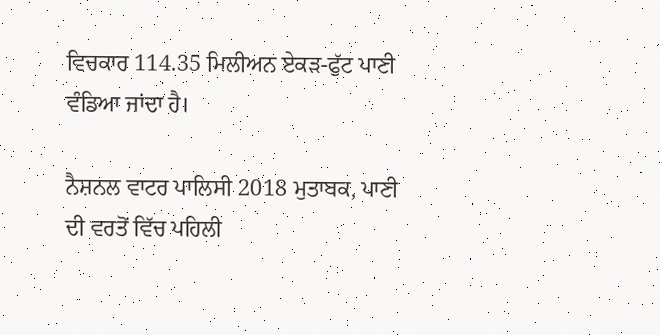ਵਿਚਕਾਰ 114.35 ਮਿਲੀਅਨ ਏਕੜ-ਫੁੱਟ ਪਾਣੀ ਵੰਡਿਆ ਜਾਂਦਾ ਹੈ।

ਨੈਸ਼ਨਲ ਵਾਟਰ ਪਾਲਿਸੀ 2018 ਮੁਤਾਬਕ, ਪਾਣੀ ਦੀ ਵਰਤੋਂ ਵਿੱਚ ਪਹਿਲੀ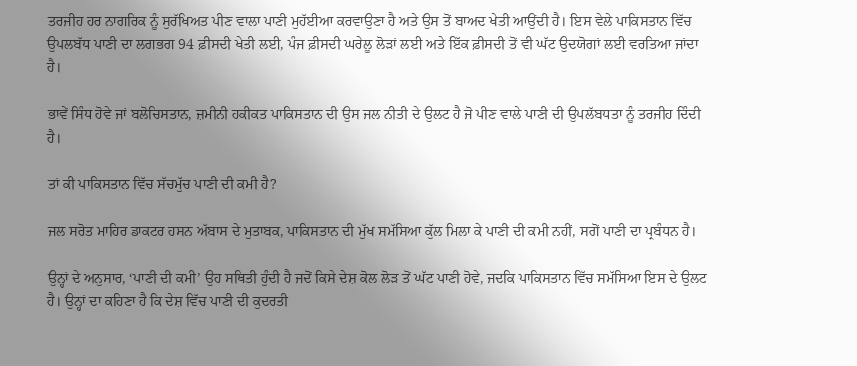ਤਰਜੀਹ ਹਰ ਨਾਗਰਿਕ ਨੂੰ ਸੁਰੱਖਿਅਤ ਪੀਣ ਵਾਲਾ ਪਾਣੀ ਮੁਹੱਈਆ ਕਰਵਾਉਣਾ ਹੈ ਅਤੇ ਉਸ ਤੋਂ ਬਾਅਦ ਖੇਤੀ ਆਉਂਦੀ ਹੈ। ਇਸ ਵੇਲੇ ਪਾਕਿਸਤਾਨ ਵਿੱਚ ਉਪਲਬੱਧ ਪਾਣੀ ਦਾ ਲਗਭਗ 94 ਫ਼ੀਸਦੀ ਖੇਤੀ ਲਈ, ਪੰਜ ਫ਼ੀਸਦੀ ਘਰੇਲੂ ਲੋੜਾਂ ਲਈ ਅਤੇ ਇੱਕ ਫ਼ੀਸਦੀ ਤੋਂ ਵੀ ਘੱਟ ਉਦਯੋਗਾਂ ਲਈ ਵਰਤਿਆ ਜਾਂਦਾ ਹੈ।

ਭਾਵੇਂ ਸਿੰਧ ਹੋਵੇ ਜਾਂ ਬਲੋਚਿਸਤਾਨ, ਜ਼ਮੀਨੀ ਹਕੀਕਤ ਪਾਕਿਸਤਾਨ ਦੀ ਉਸ ਜਲ ਨੀਤੀ ਦੇ ਉਲਟ ਹੈ ਜੋ ਪੀਣ ਵਾਲੇ ਪਾਣੀ ਦੀ ਉਪਲੱਬਧਤਾ ਨੂੰ ਤਰਜੀਹ ਦਿੰਦੀ ਹੈ।

ਤਾਂ ਕੀ ਪਾਕਿਸਤਾਨ ਵਿੱਚ ਸੱਚਮੁੱਚ ਪਾਣੀ ਦੀ ਕਮੀ ਹੈ?

ਜਲ ਸਰੋਤ ਮਾਹਿਰ ਡਾਕਟਰ ਹਸਨ ਅੱਬਾਸ ਦੇ ਮੁਤਾਬਕ, ਪਾਕਿਸਤਾਨ ਦੀ ਮੁੱਖ ਸਮੱਸਿਆ ਕੁੱਲ ਮਿਲਾ ਕੇ ਪਾਣੀ ਦੀ ਕਮੀ ਨਹੀਂ, ਸਗੋਂ ਪਾਣੀ ਦਾ ਪ੍ਰਬੰਧਨ ਹੈ।

ਉਨ੍ਹਾਂ ਦੇ ਅਨੁਸਾਰ, ‘ਪਾਣੀ ਦੀ ਕਮੀ’ ਉਹ ਸਥਿਤੀ ਹੁੰਦੀ ਹੈ ਜਦੋਂ ਕਿਸੇ ਦੇਸ਼ ਕੋਲ ਲੋੜ ਤੋਂ ਘੱਟ ਪਾਣੀ ਹੋਵੇ, ਜਦਕਿ ਪਾਕਿਸਤਾਨ ਵਿੱਚ ਸਮੱਸਿਆ ਇਸ ਦੇ ਉਲਟ ਹੈ। ਉਨ੍ਹਾਂ ਦਾ ਕਹਿਣਾ ਹੈ ਕਿ ਦੇਸ਼ ਵਿੱਚ ਪਾਣੀ ਦੀ ਕੁਦਰਤੀ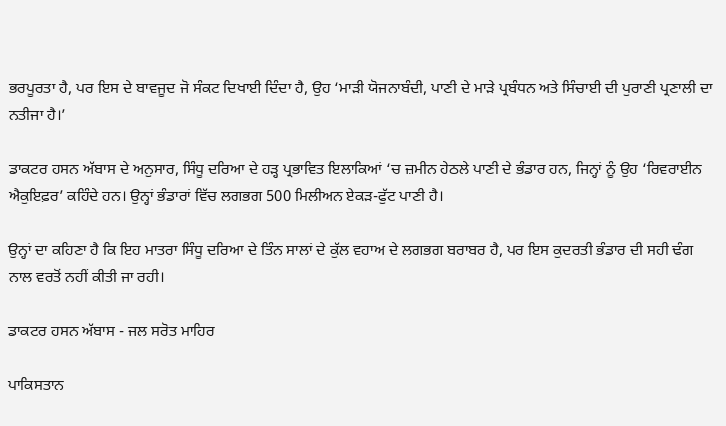ਭਰਪੂਰਤਾ ਹੈ, ਪਰ ਇਸ ਦੇ ਬਾਵਜੂਦ ਜੋ ਸੰਕਟ ਦਿਖਾਈ ਦਿੰਦਾ ਹੈ, ਉਹ ‘ਮਾੜੀ ਯੋਜਨਾਬੰਦੀ, ਪਾਣੀ ਦੇ ਮਾੜੇ ਪ੍ਰਬੰਧਨ ਅਤੇ ਸਿੰਚਾਈ ਦੀ ਪੁਰਾਣੀ ਪ੍ਰਣਾਲੀ ਦਾ ਨਤੀਜਾ ਹੈ।’

ਡਾਕਟਰ ਹਸਨ ਅੱਬਾਸ ਦੇ ਅਨੁਸਾਰ, ਸਿੰਧੂ ਦਰਿਆ ਦੇ ਹੜ੍ਹ ਪ੍ਰਭਾਵਿਤ ਇਲਾਕਿਆਂ ‘ਚ ਜ਼ਮੀਨ ਹੇਠਲੇ ਪਾਣੀ ਦੇ ਭੰਡਾਰ ਹਨ, ਜਿਨ੍ਹਾਂ ਨੂੰ ਉਹ ‘ਰਿਵਰਾਈਨ ਐਕੁਇਫ਼ਰ’ ਕਹਿੰਦੇ ਹਨ। ਉਨ੍ਹਾਂ ਭੰਡਾਰਾਂ ਵਿੱਚ ਲਗਭਗ 500 ਮਿਲੀਅਨ ਏਕੜ-ਫੁੱਟ ਪਾਣੀ ਹੈ।

ਉਨ੍ਹਾਂ ਦਾ ਕਹਿਣਾ ਹੈ ਕਿ ਇਹ ਮਾਤਰਾ ਸਿੰਧੂ ਦਰਿਆ ਦੇ ਤਿੰਨ ਸਾਲਾਂ ਦੇ ਕੁੱਲ ਵਹਾਅ ਦੇ ਲਗਭਗ ਬਰਾਬਰ ਹੈ, ਪਰ ਇਸ ਕੁਦਰਤੀ ਭੰਡਾਰ ਦੀ ਸਹੀ ਢੰਗ ਨਾਲ ਵਰਤੋਂ ਨਹੀਂ ਕੀਤੀ ਜਾ ਰਹੀ।

ਡਾਕਟਰ ਹਸਨ ਅੱਬਾਸ - ਜਲ ਸਰੋਤ ਮਾਹਿਰ

ਪਾਕਿਸਤਾਨ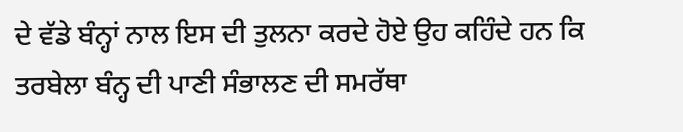ਦੇ ਵੱਡੇ ਬੰਨ੍ਹਾਂ ਨਾਲ ਇਸ ਦੀ ਤੁਲਨਾ ਕਰਦੇ ਹੋਏ ਉਹ ਕਹਿੰਦੇ ਹਨ ਕਿ ਤਰਬੇਲਾ ਬੰਨ੍ਹ ਦੀ ਪਾਣੀ ਸੰਭਾਲਣ ਦੀ ਸਮਰੱਥਾ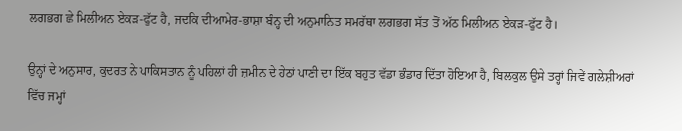ਲਗਭਗ ਛੇ ਮਿਲੀਅਨ ਏਕੜ-ਫੁੱਟ ਹੈ, ਜਦਕਿ ਦੀਆਮੇਰ-ਭਾਸ਼ਾ ਬੰਨ੍ਹ ਦੀ ਅਨੁਮਾਨਿਤ ਸਮਰੱਥਾ ਲਗਭਗ ਸੱਤ ਤੋਂ ਅੱਠ ਮਿਲੀਅਨ ਏਕੜ-ਫੁੱਟ ਹੈ।

ਉਨ੍ਹਾਂ ਦੇ ਅਨੁਸਾਰ, ਕੁਦਰਤ ਨੇ ਪਾਕਿਸਤਾਨ ਨੂੰ ਪਹਿਲਾਂ ਹੀ ਜ਼ਮੀਨ ਦੇ ਹੇਠਾਂ ਪਾਣੀ ਦਾ ਇੱਕ ਬਹੁਤ ਵੱਡਾ ਭੰਡਾਰ ਦਿੱਤਾ ਹੋਇਆ ਹੈ, ਬਿਲਕੁਲ ਉਸੇ ਤਰ੍ਹਾਂ ਜਿਵੇਂ ਗਲੇਸ਼ੀਅਰਾਂ ਵਿੱਚ ਜਮ੍ਹਾਂ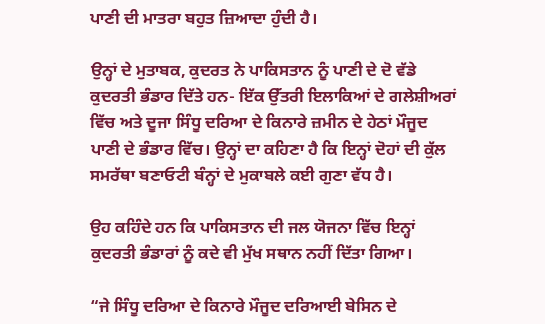ਪਾਣੀ ਦੀ ਮਾਤਰਾ ਬਹੁਤ ਜ਼ਿਆਦਾ ਹੁੰਦੀ ਹੈ।

ਉਨ੍ਹਾਂ ਦੇ ਮੁਤਾਬਕ, ਕੁਦਰਤ ਨੇ ਪਾਕਿਸਤਾਨ ਨੂੰ ਪਾਣੀ ਦੇ ਦੋ ਵੱਡੇ ਕੁਦਰਤੀ ਭੰਡਾਰ ਦਿੱਤੇ ਹਨ- ਇੱਕ ਉੱਤਰੀ ਇਲਾਕਿਆਂ ਦੇ ਗਲੇਸ਼ੀਅਰਾਂ ਵਿੱਚ ਅਤੇ ਦੂਜਾ ਸਿੰਧੂ ਦਰਿਆ ਦੇ ਕਿਨਾਰੇ ਜ਼ਮੀਨ ਦੇ ਹੇਠਾਂ ਮੌਜੂਦ ਪਾਣੀ ਦੇ ਭੰਡਾਰ ਵਿੱਚ। ਉਨ੍ਹਾਂ ਦਾ ਕਹਿਣਾ ਹੈ ਕਿ ਇਨ੍ਹਾਂ ਦੋਹਾਂ ਦੀ ਕੁੱਲ ਸਮਰੱਥਾ ਬਣਾਓਟੀ ਬੰਨ੍ਹਾਂ ਦੇ ਮੁਕਾਬਲੇ ਕਈ ਗੁਣਾ ਵੱਧ ਹੈ।

ਉਹ ਕਹਿੰਦੇ ਹਨ ਕਿ ਪਾਕਿਸਤਾਨ ਦੀ ਜਲ ਯੋਜਨਾ ਵਿੱਚ ਇਨ੍ਹਾਂ ਕੁਦਰਤੀ ਭੰਡਾਰਾਂ ਨੂੰ ਕਦੇ ਵੀ ਮੁੱਖ ਸਥਾਨ ਨਹੀਂ ਦਿੱਤਾ ਗਿਆ।

“ਜੇ ਸਿੰਧੂ ਦਰਿਆ ਦੇ ਕਿਨਾਰੇ ਮੌਜੂਦ ਦਰਿਆਈ ਬੇਸਿਨ ਦੇ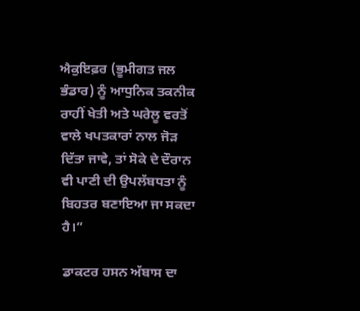ਐਕੁਇਫ਼ਰ (ਭੂਮੀਗਤ ਜਲ ਭੰਡਾਰ) ਨੂੰ ਆਧੁਨਿਕ ਤਕਨੀਕ ਰਾਹੀਂ ਖੇਤੀ ਅਤੇ ਘਰੇਲੂ ਵਰਤੋਂ ਵਾਲੇ ਖਪਤਕਾਰਾਂ ਨਾਲ ਜੋੜ ਦਿੱਤਾ ਜਾਵੇ, ਤਾਂ ਸੋਕੇ ਦੇ ਦੌਰਾਨ ਵੀ ਪਾਣੀ ਦੀ ਉਪਲੱਬਧਤਾ ਨੂੰ ਬਿਹਤਰ ਬਣਾਇਆ ਜਾ ਸਕਦਾ ਹੈ।”

ਡਾਕਟਰ ਹਸਨ ਅੱਬਾਸ ਦਾ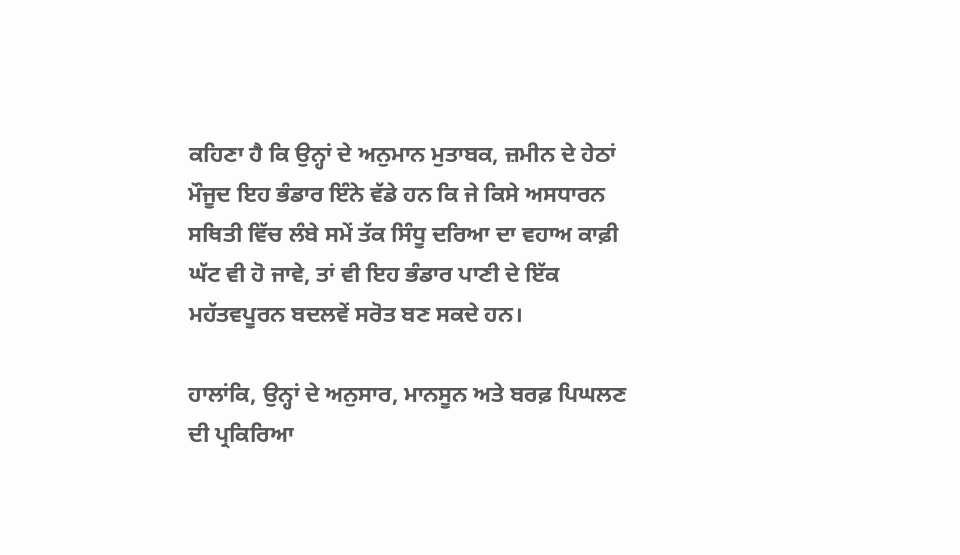ਕਹਿਣਾ ਹੈ ਕਿ ਉਨ੍ਹਾਂ ਦੇ ਅਨੁਮਾਨ ਮੁਤਾਬਕ, ਜ਼ਮੀਨ ਦੇ ਹੇਠਾਂ ਮੌਜੂਦ ਇਹ ਭੰਡਾਰ ਇੰਨੇ ਵੱਡੇ ਹਨ ਕਿ ਜੇ ਕਿਸੇ ਅਸਧਾਰਨ ਸਥਿਤੀ ਵਿੱਚ ਲੰਬੇ ਸਮੇਂ ਤੱਕ ਸਿੰਧੂ ਦਰਿਆ ਦਾ ਵਹਾਅ ਕਾਫ਼ੀ ਘੱਟ ਵੀ ਹੋ ਜਾਵੇ, ਤਾਂ ਵੀ ਇਹ ਭੰਡਾਰ ਪਾਣੀ ਦੇ ਇੱਕ ਮਹੱਤਵਪੂਰਨ ਬਦਲਵੇਂ ਸਰੋਤ ਬਣ ਸਕਦੇ ਹਨ।

ਹਾਲਾਂਕਿ, ਉਨ੍ਹਾਂ ਦੇ ਅਨੁਸਾਰ, ਮਾਨਸੂਨ ਅਤੇ ਬਰਫ਼ ਪਿਘਲਣ ਦੀ ਪ੍ਰਕਿਰਿਆ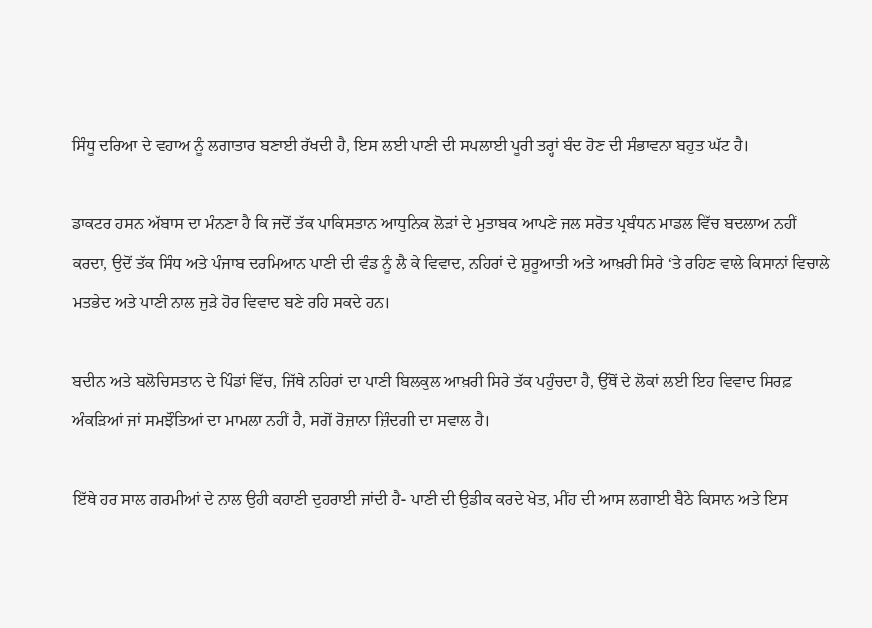ਸਿੰਧੂ ਦਰਿਆ ਦੇ ਵਹਾਅ ਨੂੰ ਲਗਾਤਾਰ ਬਣਾਈ ਰੱਖਦੀ ਹੈ, ਇਸ ਲਈ ਪਾਣੀ ਦੀ ਸਪਲਾਈ ਪੂਰੀ ਤਰ੍ਹਾਂ ਬੰਦ ਹੋਣ ਦੀ ਸੰਭਾਵਨਾ ਬਹੁਤ ਘੱਟ ਹੈ।

ਡਾਕਟਰ ਹਸਨ ਅੱਬਾਸ ਦਾ ਮੰਨਣਾ ਹੈ ਕਿ ਜਦੋਂ ਤੱਕ ਪਾਕਿਸਤਾਨ ਆਧੁਨਿਕ ਲੋੜਾਂ ਦੇ ਮੁਤਾਬਕ ਆਪਣੇ ਜਲ ਸਰੋਤ ਪ੍ਰਬੰਧਨ ਮਾਡਲ ਵਿੱਚ ਬਦਲਾਅ ਨਹੀਂ ਕਰਦਾ, ਉਦੋਂ ਤੱਕ ਸਿੰਧ ਅਤੇ ਪੰਜਾਬ ਦਰਮਿਆਨ ਪਾਣੀ ਦੀ ਵੰਡ ਨੂੰ ਲੈ ਕੇ ਵਿਵਾਦ, ਨਹਿਰਾਂ ਦੇ ਸ਼ੁਰੂਆਤੀ ਅਤੇ ਆਖ਼ਰੀ ਸਿਰੇ ‘ਤੇ ਰਹਿਣ ਵਾਲੇ ਕਿਸਾਨਾਂ ਵਿਚਾਲੇ ਮਤਭੇਦ ਅਤੇ ਪਾਣੀ ਨਾਲ ਜੁੜੇ ਹੋਰ ਵਿਵਾਦ ਬਣੇ ਰਹਿ ਸਕਦੇ ਹਨ।

ਬਦੀਨ ਅਤੇ ਬਲੋਚਿਸਤਾਨ ਦੇ ਪਿੰਡਾਂ ਵਿੱਚ, ਜਿੱਥੇ ਨਹਿਰਾਂ ਦਾ ਪਾਣੀ ਬਿਲਕੁਲ ਆਖ਼ਰੀ ਸਿਰੇ ਤੱਕ ਪਹੁੰਚਦਾ ਹੈ, ਉੱਥੋਂ ਦੇ ਲੋਕਾਂ ਲਈ ਇਹ ਵਿਵਾਦ ਸਿਰਫ਼ ਅੰਕੜਿਆਂ ਜਾਂ ਸਮਝੌਤਿਆਂ ਦਾ ਮਾਮਲਾ ਨਹੀਂ ਹੈ, ਸਗੋਂ ਰੋਜ਼ਾਨਾ ਜ਼ਿੰਦਗੀ ਦਾ ਸਵਾਲ ਹੈ।

ਇੱਥੇ ਹਰ ਸਾਲ ਗਰਮੀਆਂ ਦੇ ਨਾਲ ਉਹੀ ਕਹਾਣੀ ਦੁਹਰਾਈ ਜਾਂਦੀ ਹੈ- ਪਾਣੀ ਦੀ ਉਡੀਕ ਕਰਦੇ ਖੇਤ, ਮੀਂਹ ਦੀ ਆਸ ਲਗਾਈ ਬੈਠੇ ਕਿਸਾਨ ਅਤੇ ਇਸ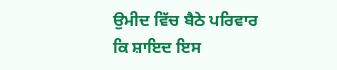ਉਮੀਦ ਵਿੱਚ ਬੈਠੇ ਪਰਿਵਾਰ ਕਿ ਸ਼ਾਇਦ ਇਸ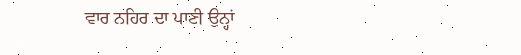ਵਾਰ ਨਹਿਰ ਦਾ ਪਾਣੀ ਉਨ੍ਹਾਂ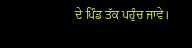ਦੇ ਪਿੰਡ ਤੱਕ ਪਹੁੰਚ ਜਾਵੇ।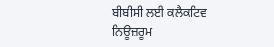ਬੀਬੀਸੀ ਲਈ ਕਲੈਕਟਿਵ ਨਿਊਜ਼ਰੂਮ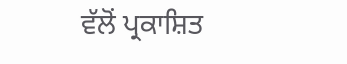ਵੱਲੋਂ ਪ੍ਰਕਾਸ਼ਿਤ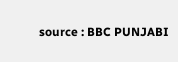source : BBC PUNJABI